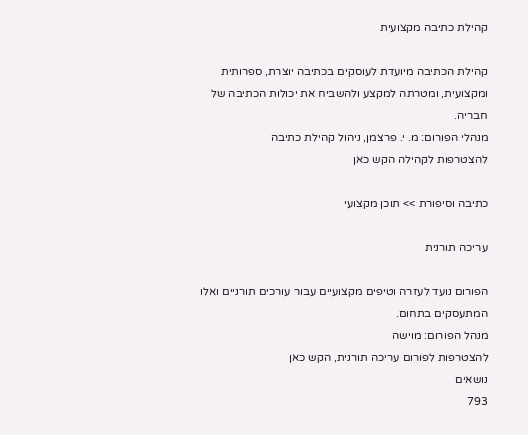קהילת כתיבה מקצועית

קהילת הכתיבה מיועדת לעוסקים בכתיבה יוצרת, ספרותית ומקצועית, ומטרתה למקצע ולהשביח את יכולות הכתיבה של חבריה.
מנהלי הפורום: מ. י. פרצמן, ניהול קהילת כתיבה
להצטרפות לקהילה הקש כאן

כתיבה וסיפורת >> תוכן מקצועי

עריכה תורנית

הפורום נועד לעזרה וטיפים מקצועיים עבור עורכים תורניים ואלו המתעסקים בתחום.
מנהל הפורום: מוישה
להצטרפות לפורום עריכה תורנית, הקש כאן
נושאים
793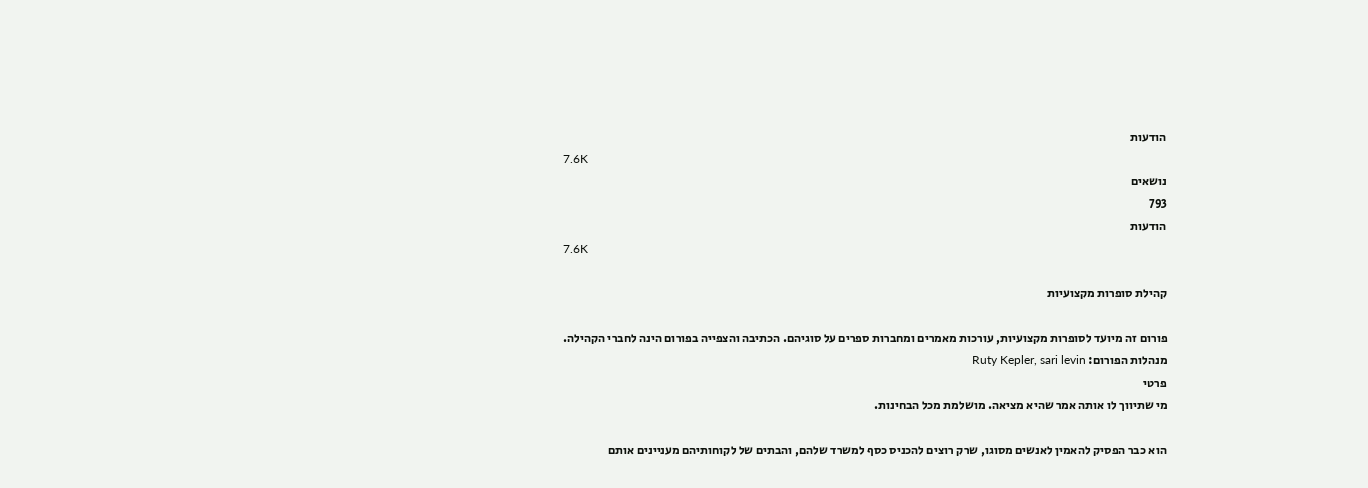הודעות
7.6K
נושאים
793
הודעות
7.6K

קהילת סופרות מקצועיות

פורום זה מיועד לסופרות מקצועיות, עורכות מאמרים ומחברות ספרים על סוגיהם. הכתיבה והצפייה בפורום הינה לחברי הקהילה.
מנהלות הפורום: Ruty Kepler, sari levin
פרטי
מי שתיווך לו אותה אמר שהיא מציאה. מושלמת מכל הבחינות.

הוא כבר הפסיק להאמין לאנשים מסוגו, שרק רוצים להכניס כסף למשרד שלהם, והבתים של לקוחותיהם מעניינים אותם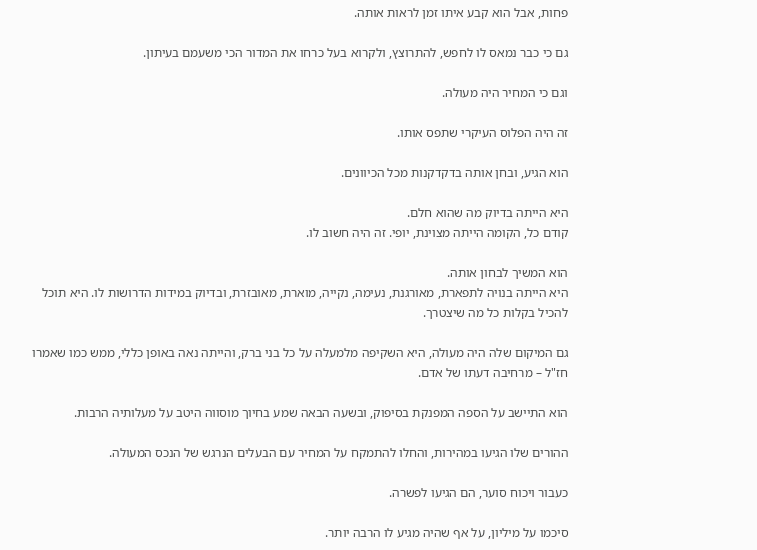פחות, אבל הוא קבע איתו זמן לראות אותה.

גם כי כבר נמאס לו לחפש, להתרוצץ, ולקרוא בעל כרחו את המדור הכי משעמם בעיתון.

וגם כי המחיר היה מעולה.

זה היה הפלוס העיקרי שתפס אותו.

הוא הגיע, ובחן אותה בדקדקנות מכל הכיוונים.

היא הייתה בדיוק מה שהוא חלם.
קודם כל, הקומה הייתה מצוינת, יופי. זה היה חשוב לו.

הוא המשיך לבחון אותה.
היא הייתה בנויה לתפארת, מאורגנת, נעימה, נקייה, מוארת, מאובזרת, ובדיוק במידות הדרושות לו. היא תוכל להכיל בקלות כל מה שיצטרך.

גם המיקום שלה היה מעולה, היא השקיפה מלמעלה על כל בני ברק, והייתה נאה באופן כללי, ממש כמו שאמרו חז"ל – מרחיבה דעתו של אדם.

הוא התיישב על הספה המפנקת בסיפוק, ובשעה הבאה שמע בחיוך מוסווה היטב על מעלותיה הרבות.

ההורים שלו הגיעו במהירות, והחלו להתמקח על המחיר עם הבעלים הנרגש של הנכס המעולה.

כעבור ויכוח סוער, הם הגיעו לפשרה.

סיכמו על מיליון, על אף שהיה מגיע לו הרבה יותר.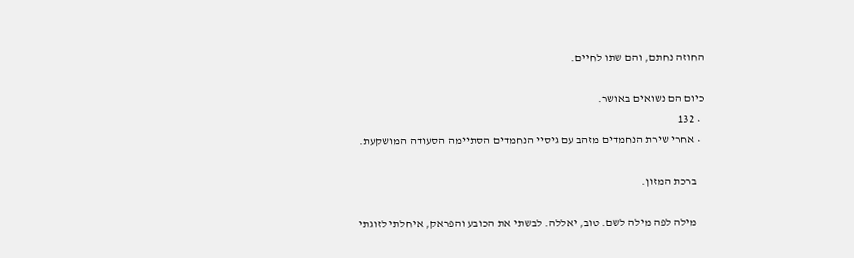החוזה נחתם, והם שתו לחיים.

כיום הם נשואים באושר.
  • 132
  • אחרי שירת הנחמדים מזהב עם גיסיי הנחמדים הסתיימה הסעודה המושקעת.

    ברכת המזון.

    מילה לפה מילה לשם. טוב, יאללה. לבשתי את הכובע והפראק, איחלתי לזוגתי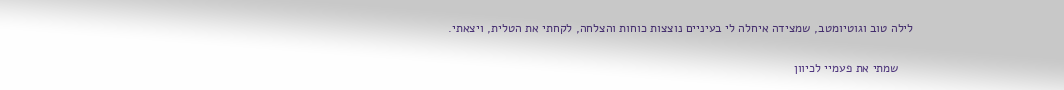לילה טוב וגוטיומטב, שמצידה איחלה לי בעיניים נוצצות כוחות והצלחה, לקחתי את הטלית, ויצאתי.

    שמתי את פעמיי לכיוון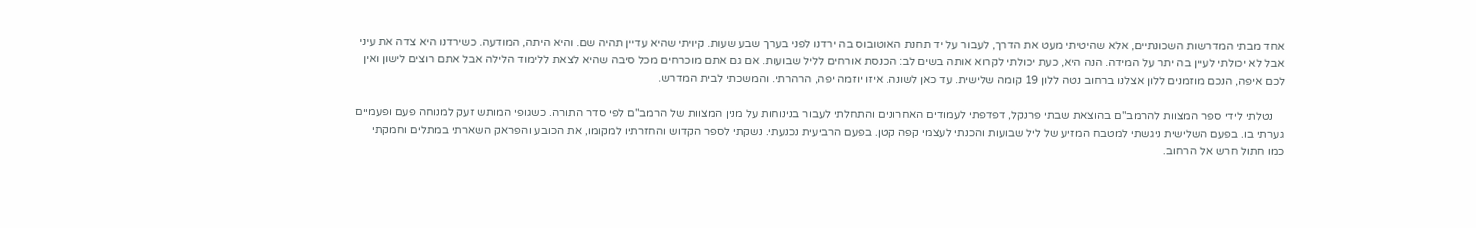אחד מבתי המדרשות השכונתיים, אלא שהיטיתי מעט את הדרך, לעבור על יד תחנת האוטובוס בה ירדנו לפני בערך שבע שעות. קיויתי שהיא עדיין תהיה שם. והיא היתה, המודעה. כשירדנו היא צדה את עיני אבל לא יכולתי לעיין בה יתר על המידה. הנה היא, כעת יכולתי לקרוא אותה בשים לב: הכנסת אורחים לליל שבועות. אם גם אתם מוכרחים מכל סיבה שהיא לצאת ללימוד הלילה אבל אתם רוצים לישון ואין לכם איפה, הנכם מוזמנים ללון אצלנו ברחוב נטה ללון 19 קומה שלישית. עד כאן לשונה. איזו יוזמה יפה, הרהרתי. והמשכתי לבית המדרש.

    נטלתי לידי ספר המצוות להרמב"ם בהוצאת שבתי פרנקל, דפדפתי לעמודים האחרונים והתחלתי לעבור בנינוחות על מנין המצוות של הרמב"ם לפי סדר התורה. כשגופי המותש זעק למנוחה פעם ופעמיים גערתי בו. בפעם השלישית ניגשתי למטבח המזיע של ליל שבועות והכנתי לעצמי קפה קטן. בפעם הרביעית נכנעתי. נשקתי לספר הקדוש והחזרתיו למקומו, את הכובע והפראק השארתי במתלים וחמקתי כמו חתול חרש אל הרחוב.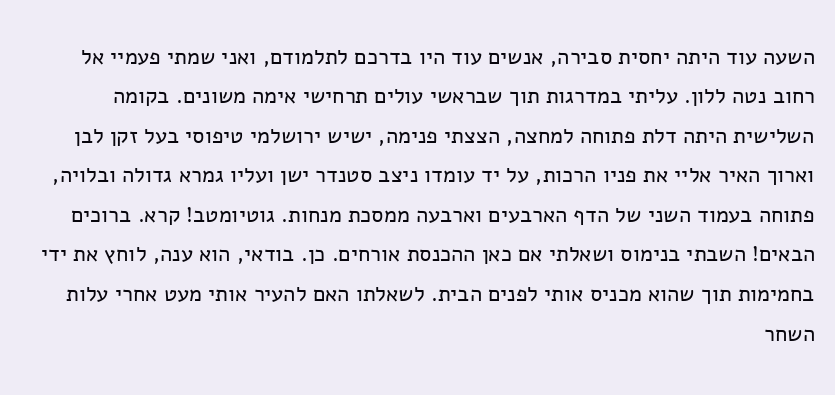השעה עוד היתה יחסית סבירה, אנשים עוד היו בדרכם לתלמודם, ואני שמתי פעמיי אל רחוב נטה ללון. עליתי במדרגות תוך שבראשי עולים תרחישי אימה משונים. בקומה השלישית היתה דלת פתוחה למחצה, הצצתי פנימה, ישיש ירושלמי טיפוסי בעל זקן לבן וארוך האיר אליי את פניו הרכות, על יד עומדו ניצב סטנדר ישן ועליו גמרא גדולה ובלויה, פתוחה בעמוד השני של הדף הארבעים וארבעה ממסכת מנחות. גוטיומטב! קרא. ברוכים הבאים! השבתי בנימוס ושאלתי אם כאן ההכנסת אורחים. כן. בודאי, הוא ענה, לוחץ את ידי בחמימות תוך שהוא מכניס אותי לפנים הבית. לשאלתו האם להעיר אותי מעט אחרי עלות השחר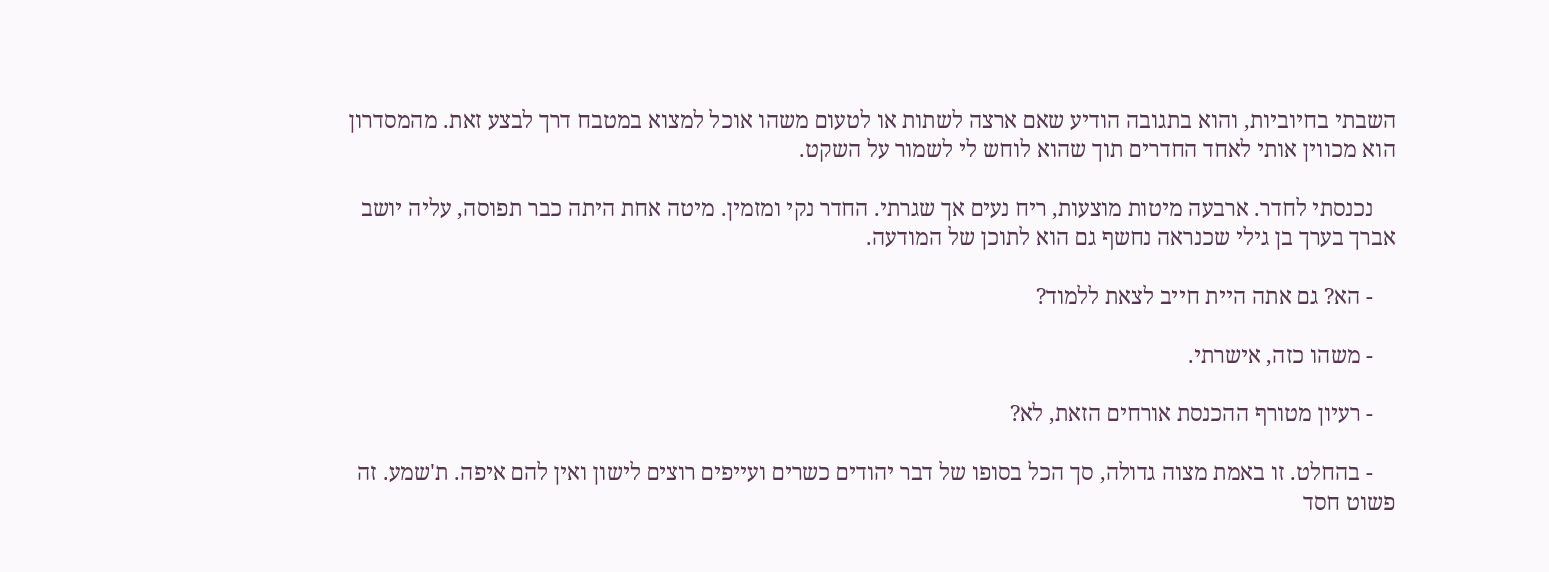השבתי בחיוביות, והוא בתגובה הודיע שאם ארצה לשתות או לטעום משהו אוכל למצוא במטבח דרך לבצע זאת. מהמסדרון הוא מכווין אותי לאחד החדרים תוך שהוא לוחש לי לשמור על השקט.

    נכנסתי לחדר. ארבעה מיטות מוצעות, ריח נעים אך שגרתי. החדר נקי ומזמין. מיטה אחת היתה כבר תפוסה, עליה יושב אברך בערך בן גילי שכנראה נחשף גם הוא לתוכן של המודעה.

    - הא? גם אתה היית חייב לצאת ללמוד?

    - משהו כזה, אישרתי.

    - רעיון מטורף ההכנסת אורחים הזאת, לא?

    - בהחלט. זו באמת מצוה גדולה, סך הכל בסופו של דבר יהודים כשרים ועייפים רוצים לישון ואין להם איפה. ת'שמע. זה פשוט חסד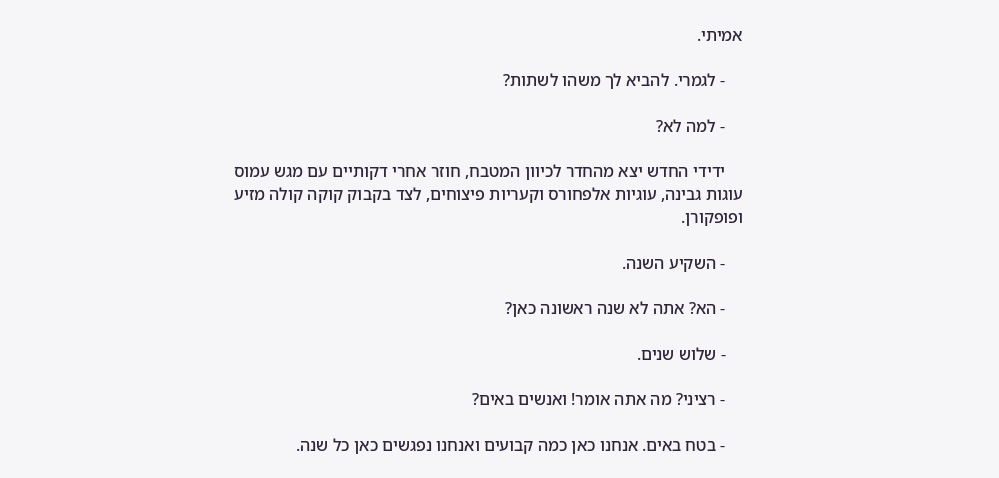אמיתי.

    - לגמרי. להביא לך משהו לשתות?

    - למה לא?

    ידידי החדש יצא מהחדר לכיוון המטבח, חוזר אחרי דקותיים עם מגש עמוס עוגות גבינה, עוגיות אלפחורס וקעריות פיצוחים, לצד בקבוק קוקה קולה מזיע ופופקורן.

    - השקיע השנה.

    - הא? אתה לא שנה ראשונה כאן?

    - שלוש שנים.

    - רציני? מה אתה אומר! ואנשים באים?

    - בטח באים. אנחנו כאן כמה קבועים ואנחנו נפגשים כאן כל שנה.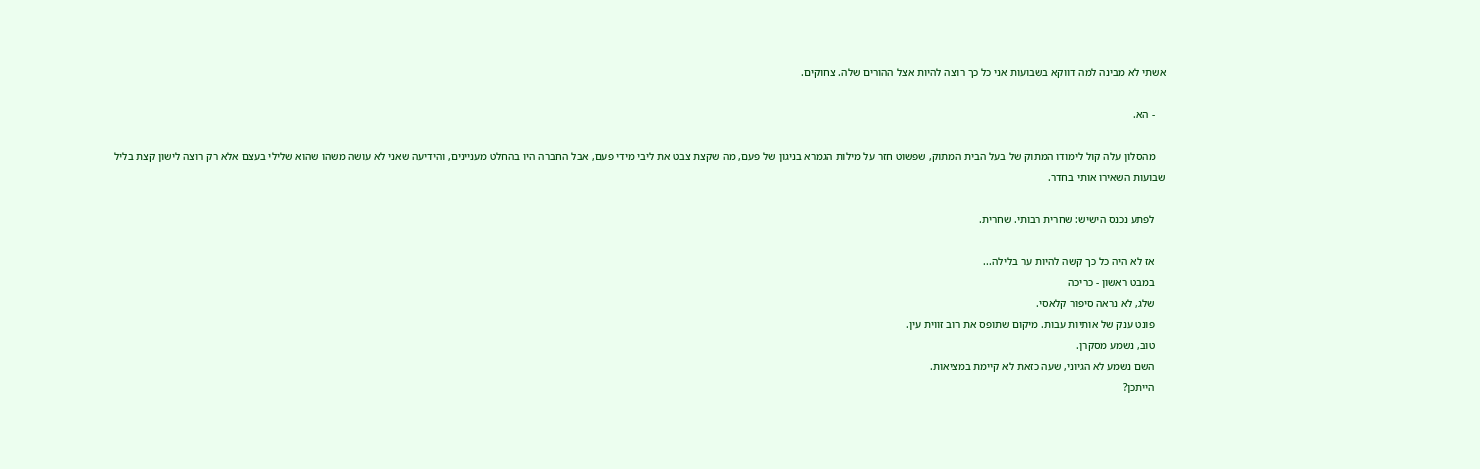אשתי לא מבינה למה דווקא בשבועות אני כל כך רוצה להיות אצל ההורים שלה. צחוקים.

    - הא.

    מהסלון עלה קול לימודו המתוק של בעל הבית המתוק, שפשוט חזר על מילות הגמרא בניגון של פעם, מה שקצת צבט את ליבי מידי פעם, אבל החברה היו בהחלט מעניינים, והידיעה שאני לא עושה משהו שהוא שלילי בעצם אלא רק רוצה לישון קצת בליל שבועות השאירו אותי בחדר.

    לפתע נכנס הישיש: שחרית רבותי. שחרית.

    אז לא היה כל כך קשה להיות ער בלילה...
    במבט ראשון - כריכה
    שלג, לא נראה סיפור קלאסי.
    פונט ענק של אותיות עבות. מיקום שתופס את רוב זווית עין.
    טוב, נשמע מסקרן.
    השם נשמע לא הגיוני, שעה כזאת לא קיימת במציאות.
    הייתכן?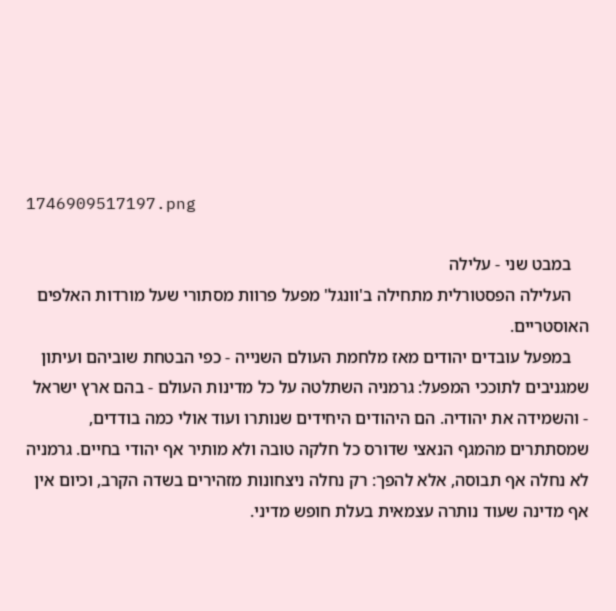1746909517197.png

    במבט שני - עלילה
    העלילה הפסטורלית מתחילה ב'וונגל' מפעל פרוות מסתורי שעל מורדות האלפים האוסטריים.
    במפעל עובדים יהודים מאז מלחמת העולם השנייה - כפי הבטחת שוביהם ועיתון שמגניבים לתוככי המפעל: גרמניה השתלטה על כל מדינות העולם - בהם ארץ ישראל - והשמידה את יהודיה. הם היהודים היחידים שנותרו ועוד אולי כמה בודדים, שמסתתרים מהמגף הנאצי שדורס כל חלקה טובה ולא מותיר אף יהודי בחיים. גרמניה לא נחלה אף תבוסה, אלא להפך: רק נחלה ניצחונות מזהירים בשדה הקרב, וכיום אין אף מדינה שעוד נותרה עצמאית בעלת חופש מדיני.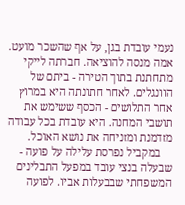נעמי עובדת בגן, על אף שהשכר מועט. אמה מנסה להוציאה. חברתה לייקי מתחתנת בתוך הטירה - ביתם של הוונגלים. לאחר חתונתה היא במרוץ אחר התלושים - הכסף ששימש את תושבי המחנה. היא עובדת בכל עבודה מזדמנת ומזניחה את נושא האוכל.
    במקביל נפרסת עלילה על פועה - שבעלה בנצי עובד במפעל התבלינים המשפחתי שבבעלות אביו. לפועה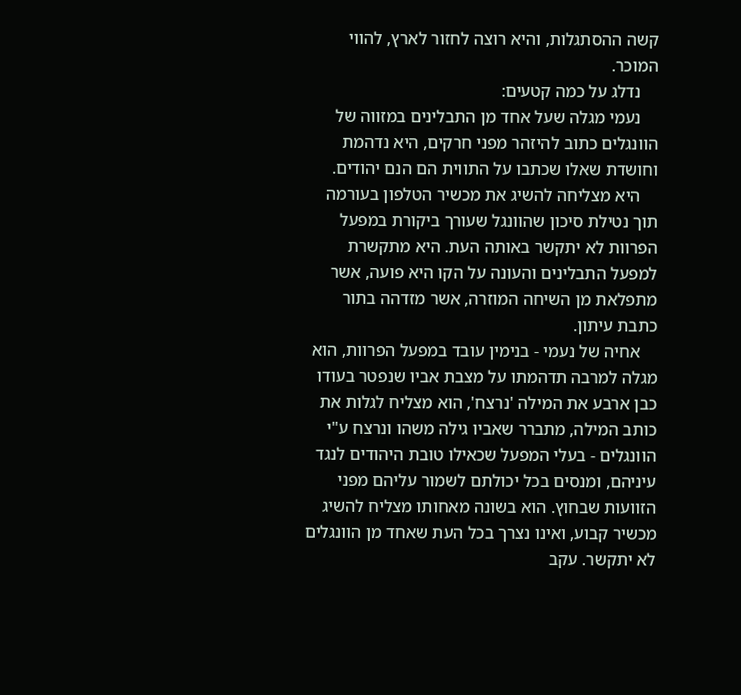קשה ההסתגלות, והיא רוצה לחזור לארץ, להווי המוכר.
    נדלג על כמה קטעים:
    נעמי מגלה שעל אחד מן התבלינים במזווה של הוונגלים כתוב להיזהר מפני חרקים, היא נדהמת וחושדת שאלו שכתבו על התווית הם הנם יהודים.
    היא מצליחה להשיג את מכשיר הטלפון בעורמה תוך נטילת סיכון שהוונגל שעורך ביקורת במפעל הפרוות לא יתקשר באותה העת. היא מתקשרת למפעל התבלינים והעונה על הקו היא פועה, אשר מתפלאת מן השיחה המוזרה, אשר מזדהה בתור כתבת עיתון.
    אחיה של נעמי - בנימין עובד במפעל הפרוות, הוא מגלה למרבה תדהמתו על מצבת אביו שנפטר בעודו כבן ארבע את המילה 'נרצח', הוא מצליח לגלות את כותב המילה, מתברר שאביו גילה משהו ונרצח ע"י הוונגלים - בעלי המפעל שכאילו טובת היהודים לנגד עיניהם, ומנסים בכל יכולתם לשמור עליהם מפני הזוועות שבחוץ. הוא בשונה מאחותו מצליח להשיג מכשיר קבוע, ואינו נצרך בכל העת שאחד מן הוונגלים לא יתקשר. עקב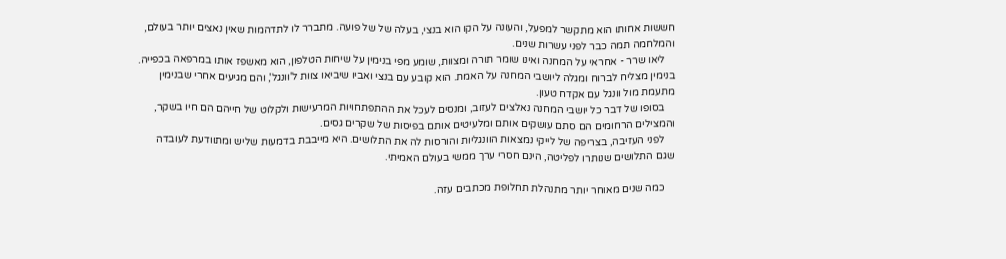חששות אחותו הוא מתקשר למפעל, והעונה על הקו הוא בנצי, בעלה של של פועה. מתברר לו לתדהמות שאין נאצים יותר בעולם, והמלחמה תמה כבר לפני עשרות שנים.
    ליאו שרר - אחראי על המחנה ואינו שומר תורה ומצוות, שומע מפי בנימין על שיחות הטלפון, הוא מאשפז אותו במרפאה בכפייה. בנימין מצליח לברוח ומגלה ליושבי המחנה על האמת. הוא קובע עם בנצי ואביו שיביאו צוות ל'וונגל', והם מגיעים אחרי שבנימין מתעמת מול וונגל עם אקדח טעון.
    בסופו של דבר כל יושבי המחנה נאלצים לעזוב, ומנסים לעכל את ההתפתחויות המרעישות ולקלוט של חייהם הם חיו בשקר, והמצילים הרחומים הם סתם עושקים אותם ומלעיטים אותם בפיסות של שקרים גסים.
    לפני העזיבה, בצריפה של לייקי נמצאות הוונגליות והורסות לה את התלושים. היא מייבבת בדמעות שליש ומתוודעת לעובדה שגם התלושים שנותרו לפליטה, הינם חסרי ערך ממשי בעולם האמיתי.

    כמה שנים מאוחר יותר מתנהלת תחלופת מכתבים עזה.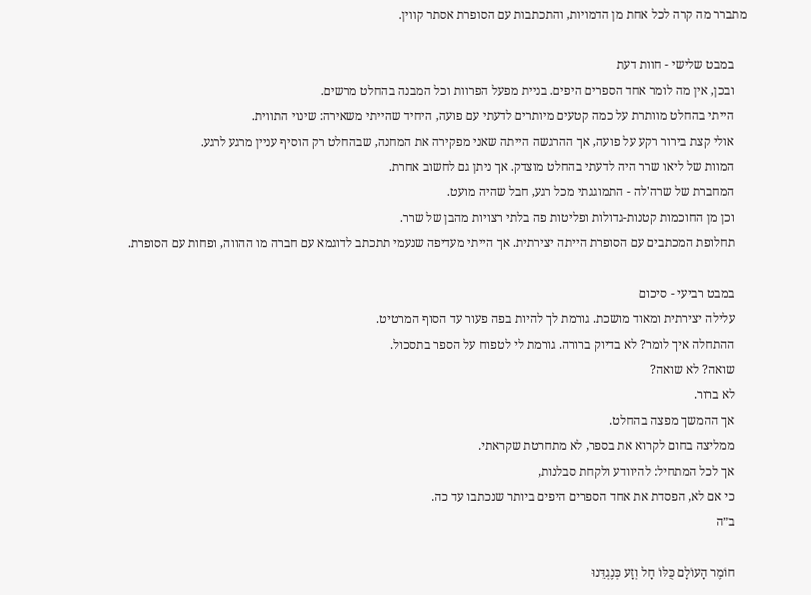מתברר מה קרה לכל אחת מן הדמויות, והתכתבות עם הסופרת אסתר קווין.

    במבט שלישי - חוות דעת
    ובכן, אין מה לומר אחד הספרים היפים. בניית מפעל הפרוות וכל המבנה בהחלט מרשים.
    הייתי בהחלט מוותרת על כמה קטעים מיותרים לדעתי עם פועה, היחיד שהייתי משאירה: שינוי התווית.
    אולי קצת בירור רקע על פועה, אך ההרגשה הייתה שאני מפקירה את המחנה, שבהחלט רק הוסיף עניין מרגע לרגע.
    המוות של ליאו שרר היה לדעתי בהחלט מוצדק. אך ניתן גם לחשוב אחרת.
    המחברת של שרה'לה - התמוגגתי מכל רגע, חבל שהיה מועט.
    וכן מן החוכמות קטנות-גדולות ופליטות פה בלתי רצויות מהבן של שרר.
    תחלופת המכתבים עם הסופרת הייתה יצירתית. אך הייתי מעדיפה שנעמי תתכתב לדוגמא עם חברה מו ההווה, ופחות עם הסופרת.

    במבט רביעי - סיכום
    עלילה יצירתית ומאוד מושכת. גורמת לך להיות בפה פעור עד הסוף המרטיט.
    ההתחלה איך לומר? לא בדיוק ברורה. גורמת לי לטפוח על הספר בתסכול.
    שואה? לא שואה?
    לא ברור.
    אך ההמשך מפצה בהחלט.
    ממליצה בחום לקרוא את בספר, לא מתחרטת שקראתי.
    אך לכל המתחיל: להיוודע ולקחת סבלנות,
    כי אם לא, הפסדת את אחד הספרים היפים ביותר שנכתבו עד כה.
    ב״ה

    חוֹמֶר הָעוֹלָם כֻּלּוֹ חָל וְזָע כְּנֶגְדֵּנוּ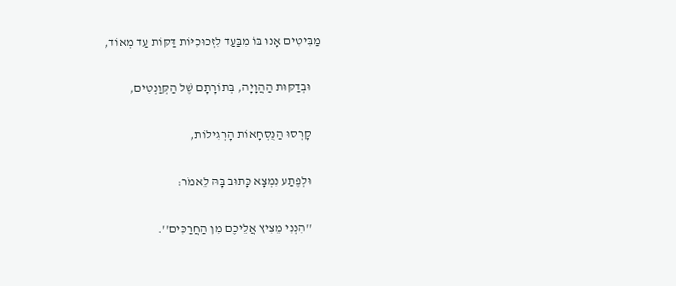מַבִּיטִים אָנוּ בּוֹ מִבַּעַד לִזְכוּכִיּוֹת דַּקּוֹת עַד מְאוֹד,

    וּבְדַקּוּת הַהֲוָיָה, בְּתוֹרָתָם שֶׁל הַקְּוַנְטִים,

    קָרְסוּ הַנֻּסְחָאוֹת הָרְגִילוֹת,

    וּלְפֶתַע נִמְצָא כָּתוּב בָּהּ לֵאמֹר:

    ''הִנְנִי מֵצִיץ אֲלֵיכֶם מִן הַחֲרַכִּים''.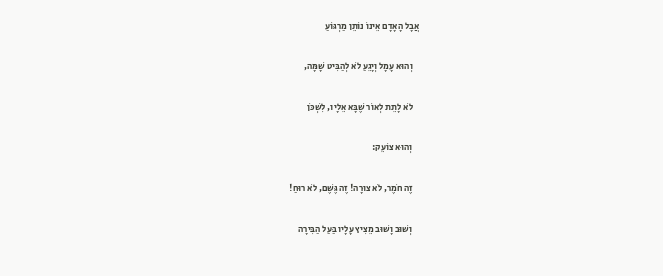אֲבָל הָאָדָם אֵינוֹ נוֹתֵן מַרְגּוֹעַ

    וְהוּא עָמָל וְיָגֵעַ לֹא לְהַבִּיט שָׁמָּה,

    לֹא לָתֵת לְאוֹר שֶׁבָּא אֵלָיו, לִשְׁכֹּן

    וְהוּא צוֹעֵק:

    זֶה חֹמֶר, לֹא צוּרָה! זֶה גֶּשֶׁם, לֹא רוּחַ!

    וְשׁוּב וָשׁוּב מֵצִיץ עָלָיו בַּעַל הַבִּירָה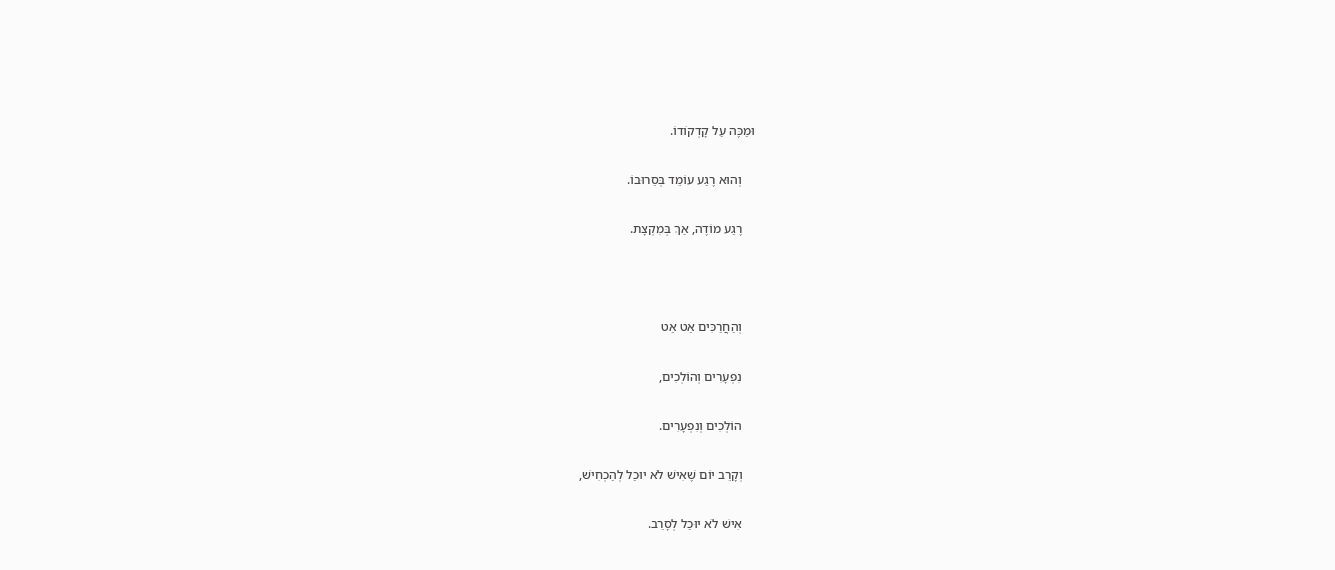וּמַכֶּה עַל קָדְקוֹדוֹ.

    וְהוּא רֶגַע עוֹמֵד בְּסֵרוּבוֹ.

    רֶגַע מוֹדֶה, אַךְ בְּמִקְצָת.



    וְהַחֲרַכִּים אַט אַט

    נִפְעָרִים וְהוֹלְכִים,

    הוֹלְכִים וְנִפְעָרִים.

    וְקָרֵב יוֹם שֶׁאִישׁ לֹא יוּכַל לְהַכְחִישׁ,

    אִישׁ לֹא יוּכַל לְסָרֵב.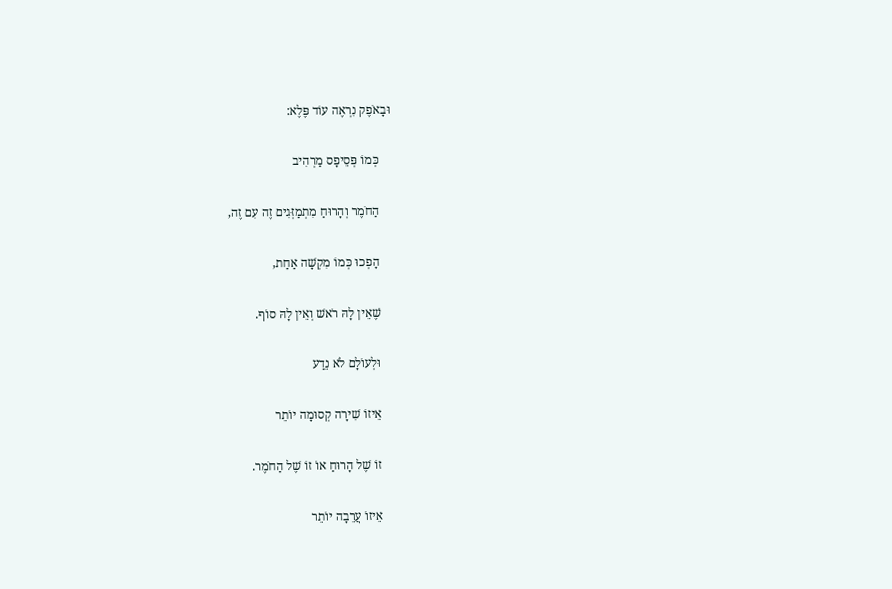וּבָאֹפֶק נִרְאֶה עוֹד פֶּלֶא:

    כְּמוֹ פְּסֵיפָס מַרְהִיב

    הַחֹמֶר וְהָרוּחַ מִתְמַזְּגִים זֶה עִם זֶה,

    הָפְכוּ כְּמוֹ מִקְשָׁה אַחַת,

    שֶׁאֵין לָהּ רֹאשׁ וְאֵין לָהּ סוֹף.

    וּלְעוֹלָם לֹא נֵדַע

    אֵיזוֹ שִׁירָה קְסוּמָה יוֹתֵר

    זוֹ שֶׁל הָרוּחַ אוֹ זוֹ שֶׁל הַחֹמֶר.

    אֵיזוֹ עֲרֵבָה יוֹתֵר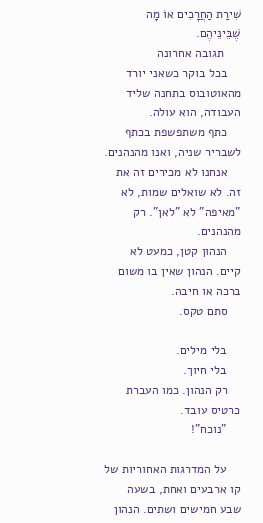שִׁירַת הַחֲרָכִים אוֹ מָה שֶׁבֵּינֵיהֶם.
     תגובה אחרונה
    בכל בוקר כשאני יורד מהאוטובוס בתחנה שליד העבודה, הוא עולה.
    כתף משתפשפת בכתף לשבריר שניה, ואנו מהנהנים.
    אנחנו לא מכירים זה את זה. לא שואלים שמות, לא ”מאיפה” לא ”לאן”. רק מהנהנים.
    הנהון קטן, כמעט לא קיים. הנהון שאין בו משום ברכה או חיבה.
    סתם טקס.

    בלי מילים.
    בלי חיוך.
    רק הנהון. כמו העברת כרטיס עובד.
    "נוכח"!

    על המדרגות האחוריות של קו ארבעים ואחת, בשעה שבע חמישים ושתים. הנהון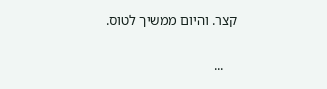קצר. והיום ממשיך לטוס.

    ...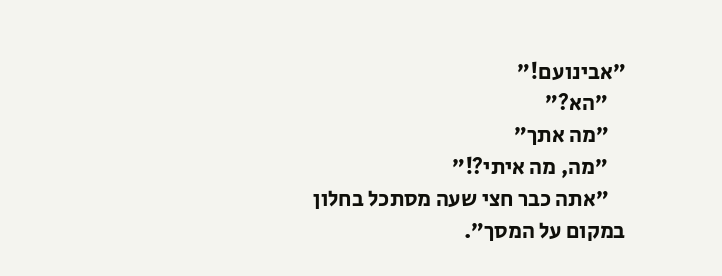”אבינועם!”
    ”הא?”
    ”מה אתך”
    ”מה, מה איתי?!”
    ”אתה כבר חצי שעה מסתכל בחלון במקום על המסך”.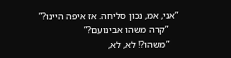”אני, אמ, נכון סליחה. אז איפה היינו?”
    ”קרה משהו אבינועם?”
    ”משהו?! לא, לא,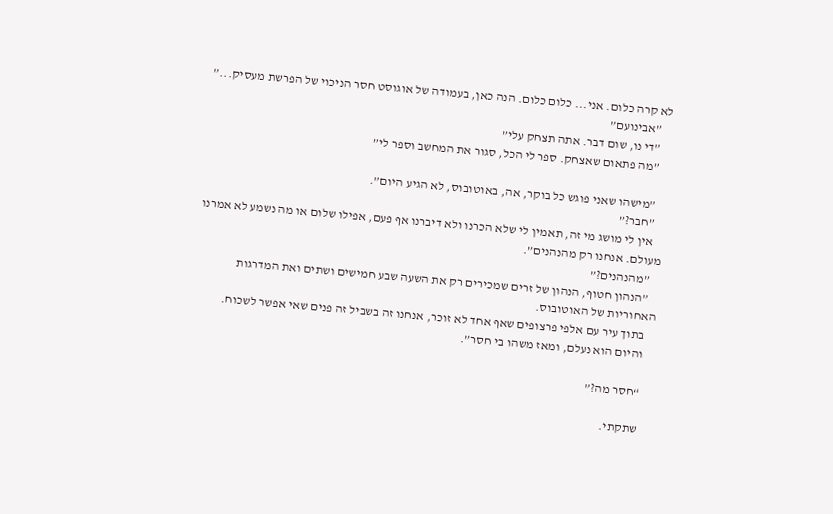לא קרה כלום. אני... כלום כלום. הנה כאן, בעמודה של אוגוסט חסר הניכוי של הפרשת מעסיק...”
    ”אבינועם”
    ”די נו, שום דבר. אתה תצחק עלי”
    ”מה פתאום שאצחק. ספר לי הכל, סגור את המחשב וספר לי”

    ”מישהו שאני פוגש כל בוקר, אה, באוטובוס, לא הגיע היום”.
    ”חבר?”
    אין לי מושג מי זה, תאמין לי שלא הכרנו ולא דיברנו אף פעם, אפילו שלום או מה נשמע לא אמרנו מעולם. אנחנו רק מהנהנים”.
    ”מהנהנים?”
    ”הנהון חטוף, הנהון של זרים שמכירים רק את השעה שבע חמישים ושתים ואת המדרגות האחוריות של האוטובוס.
    בתוך עיר עם אלפי פרצופים שאף אחד לא זוכר, אנחנו זה בשביל זה פנים שאי אפשר לשכוח.
    והיום הוא נעלם, ומאז משהו בי חסר”.

    “חסר מה?”

    שתקתי.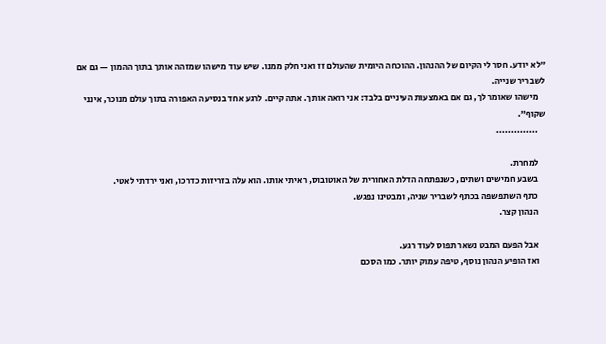”לא יודע. חסר לי הקיום של ההנהון. ההוכחה היומית שהעולם זז ואני חלק ממנו. שיש עוד מישהו שמזהה אותך בתוך ההמון — גם אם לשבריר שנייה.
    מישהו שאומר לך, גם אם באמצעות העיניים בלבד: אני רואה אותך. אתה קיים. לרגע אחד בנסיעה האפורה בתוך עולם מנוכר, אינני שקוף”.
    ..............

    למחרת.
    בשבע חמישים ושתים, כשנפתחה הדלת האחורית של האוטובוס, ראיתי אותו. הוא עלה בזריזות כדרכו, ואני ירדתי לאטי.
    כתף השתפשפה בכתף לשבריר שניה, ומבטינו נפגש.
    הנהון קצר.

    אבל הפעם המבט נשאר תפוס לעוד רגע.
    ואז הופיע הנהון נוסף, טיפה עמוק יותר. כמו הסכם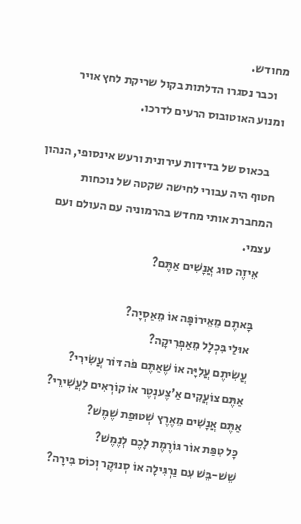מחודש.
    וכבר נסגרו הדלתות בקול שריקת לחץ אויר ומנוע האוטובוס הרעים לדרכו.

    בכאוס של בדידות עירונית ורעש אינסופי, הנהון חטוף היה עבורי לחישה שקטה של נוכחות המחברת אותי מחדש בהרמוניה עם העולם ועם עצמי.
    אֵיזֶה סוּג אֲנָשִׁים אַתֶּם?

    בָּאתֶם מֵאֵירוֹפָּה אוֹ מֵאַסְיָה?
    אוּלַי בִּכְלָל מֵאַפְרִיקָה?
    עֲשִׂיתֶם עֲלִיָּה אוֹ שֶׁאַתֶּם פֹּה דּוֹר עֲשִׂירִי?
    אַתֶּם צוֹעֲקִים אַ'צֶענְטֶר אוֹ קוֹרְאִים לַעֲשִׁירֵי?
    אַתֶּם אֲנָשִׁים מֵאֶרֶץ שְׁטוּפַת שֶׁמֶשׁ?
    כָּל טִפַּת אוֹר גּוֹרֶמֶת לָכֶם לְנֶמֶשׁ?
    שֵׁשׁ-בֵּשׁ עִם נַרְגִּילָה אוֹ סְנוּקֶר וְכוֹס בִּירָה?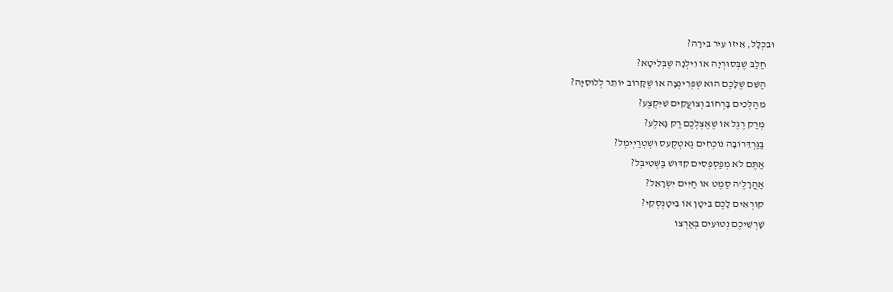וּבִכְלָל, אֵיזוֹ עִיר בִּירָה?
    חַלַבּ שֶׁבְּסוּרְיָה אוֹ וִילְנָה שֶׁבְּלִיטָא?
    הַשֵּׁם שֶׁלָּכֶם הוּא שְׁפְּרִינְצָה אוֹ שֶׁקָּרוֹב יוֹתֵר לְלוּסִיָּה?
    מִהַלְּכִים בָּרְחוֹב וְצוֹעֲקִים שִׁיִּקְצֶע?
    מְרַק רֶגֶל אוֹ שֶׁאֶצְלְכֶם רַק גָּאלֶע?
    בַּגַּרְדֵּרוֹבָה נוֹכְחִים גַאטְקֶעס וּשְׁטְרַיְימְל?
    אַתֶּם לֹא מְפַסְפְסִים קִדּוּשׁ בַּשְּׁטִיבְּל?
    אַהֲרָלֶ'ה סַמֶט אוֹ חַיִּים יִשְׂרָאֵל?
    קוֹרְאִים לָכֶם בִּיטָן אוֹ בִּיטׇנְסְקִי?
    שָׁרְשֵׁיכֶם נְטוּעִים בְּאַרְצוֹ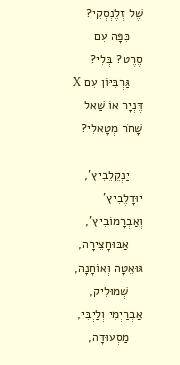שֶׁל זְלֶנְסְקִי?
    כִּפָּה עִם סֶרֶט? בְּלִי?
    גַּרְבִּיּוֹן עִם X דֶּנְיָר אוֹ שַׁאל שָׁחֹר מְטָאלִי?

    יַנְקֵלֵבִיץ', יוּדָלֶבִיץ' וְאַבְרָמוֹבִיץ',
    אַבּוּחָצֵירָה, גּוּאֵטָה וְאוֹחָנָה,
    שְׁמוּלִיק, אַבְרַיְמִי וְלַיְבִּי,
    מַסְעוּדָה,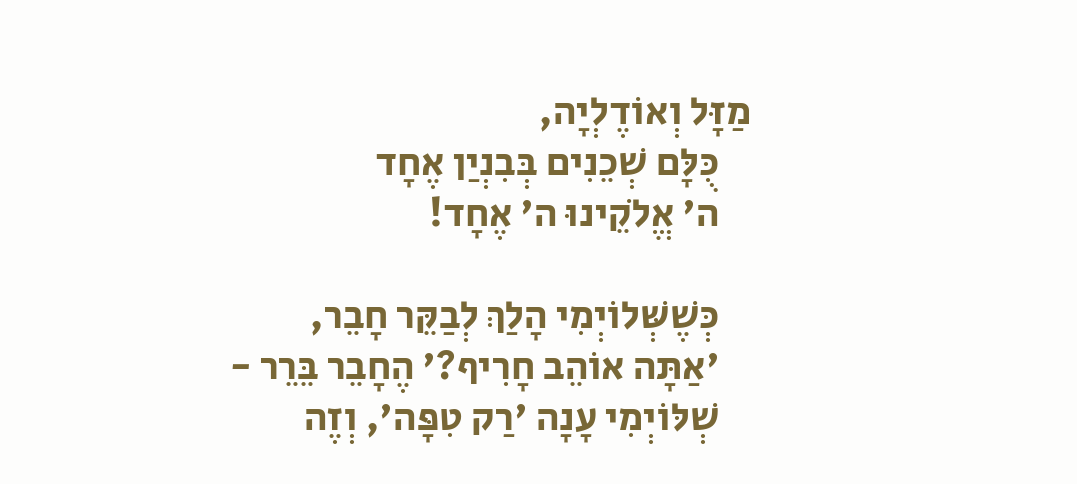מַזָּל וְאוֹדֶלְיָה,
    כֻּלָּם שְׁכֵנִים בְּבִנְיַן אֶחָד
    ה' אֱלֹקֵינוּ ה' אֶחָד!

    כְּשֶׁשְּׁלוֹיְמִי הָלַךְ לְבַקֵּר חָבֵר,
    'אַתָּה אוֹהֵב חָרִיף?' הֶחָבֵר בֵּרֵר -
    שְׁלּוֹיְמִי עָנָה 'רַק טִפָּה', וְזֶה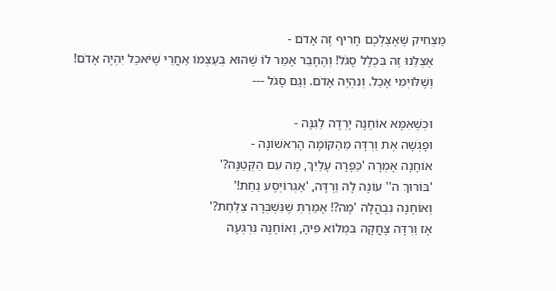מַצְחִיק שֶׁאֶצְלְכֶם חָרִיף זֶה אָדֹם -
    אֶצְלֵנוּ זֶה בִּכְלָל סָגֹל! וְהֶחָבֵר אָמַר לוֹ שֶׁהוּא בְּעַצְמוֹ אַחֲרֵי שֶׁיֹּאכַל יִהְיֶה אָדֹם!
    וְשֶׁלּוֹיְמִי אָכַל. וְנִהְיֶה אָדֹם. וְגַם סָגֹל ---

    וּכְשֶׁאִמָּא אוֹחָנָה יָרְדָה לַגִּנָּה -
    וּפָגְשָׁה אֶת וַרְדָּה מֵהַקּוֹמָה הָרִאשׁוֹנָה -
    אוֹחָנָה אָמְרָה 'כַּפָּרָה עָלַיִךְ, מָה עִם הַקְּטַנָּה?'
    'בּוֹרוּךְ ה'' עוֹנָה לָהּ וַרְדָּה, 'אַגְרוֹיְסֶע נַחַת!'
    וְאוֹחָנָה נִבְהֲלָה 'מָה?! אָמַרְתְּ שֶׁנִּשְׁבְּרָה צַלַּחַת?'
    אָז וַרְדָּה צָחֲקָה בִּמְלוֹא פִּיהָ, וְאוֹחָנָה נִרְגְּעָה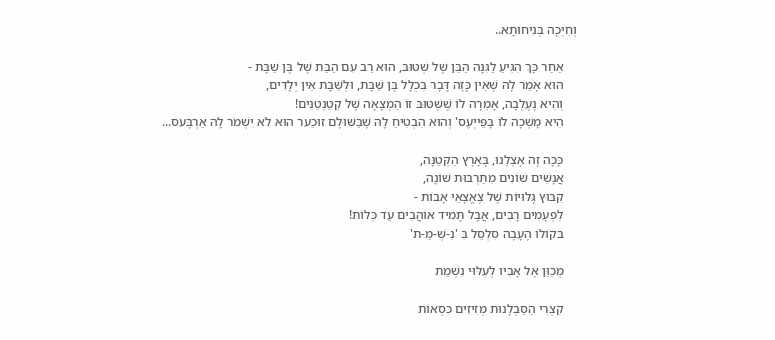וְחִיְּכָה בְּנִיחוּתָא..

    אַחַר כָּךְ הִגִּיעַ לַגִּנָּה הַבֵּן שֶׁל שְׁטּוּבּ, הוּא רַב עִם הַבַּת שֶׁל בֶּן שַׁבָּת -
    הוּא אָמַר לָהּ שֶׁאֵין כָּזֶה דָּבָר בִּכְלָל בֶּן שַׁבָּת, וּלְשַׁבָּת אֵין יְלָדִים,
    וְהִיא נֶעֶלְבָה, אָמְרָה לוֹ שֶׁשְּׁטּוּבּ זוֹ הַמְצָאָה שֶׁל קְטַנְטַנִּים!
    הִיא מָשְׁכָה לוֹ בָּפֵּייְעֶס' וְהוּא הִבְטִיחַ לָהּ שֶׁבַּשּׁוּלֶם זוּכֵער הוּא לֹא יִשְׁמֹר לָהּ אַרְבֶּעס...

    כָּכָה זֶה אֶצְלֵנוּ, בָּאָרֶץ הַקְּטַנָּה,
    אֲנָשִׁים שׁוֹנִים מִתַּרְבּוּת שׁוֹנָה,
    קִבּוּץ גָּלוּיוֹת שֶׁל צֶאֱצָאֵי אָבוֹת -
    לִפְעָמִים רָבִים, אֲבָל תָּמִיד אוֹהֲבִים עַד כְּלוֹת!
    בקוֹלוֹ הֶעָבֶה סִלְסֵל בִּ 'נִ-שְּׁ-מַ-ת'

    מְכַוֵּן אֶל אָבִיו לְעִלּוּי נִשְׁמַת

    קִצְרִי הַסַּבְלָנוּת מְזִיזִים כִסְאוֹת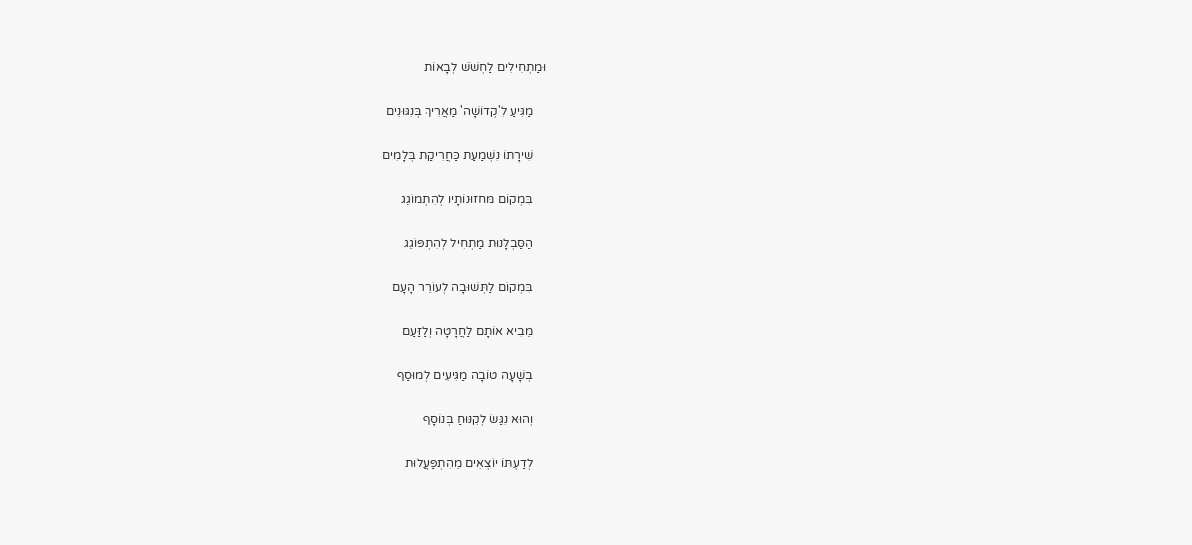וּמַתְחִילִים לַחְשֹׁשׁ לְבָאוֹת

    מַגִּיעַ לִ'קְדוֹשָׁה' מַאֲרִיךְ בְּנִגּוּנִים

    שִׁירָתוֹ נִשְׁמַעַת כַּחֲרִיקַת בְּלָמִים

    בִּמְקוֹם מּחזוּנוֹתָיו לְהִתְמוֹגֵג

    הַסַּבְלָנוּת מַתְחִיל לְהִתְפּוֹגֵג

    בִּמְקוֹם לַתְּשׁוּבָה לְעוֹרֵר הָעָם

    מֵבִיא אוֹתָם לַחֲרָטָה וְלַזַּעַם

    בְשָׁעָה טוֹבָה מַגִּיעִים לְמוּסַף

    וְהוּא נִגַּשׂ לְקִנּוּחַ בְּנוֹסָף

    לְדַעְתּוֹ יוֹצְאִים מֵהִתְפַּעֲלוּת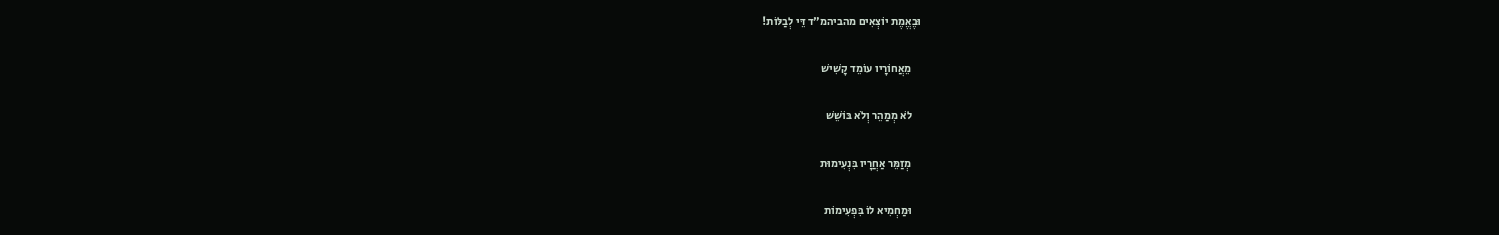וּבֶאֱמֶת יוֹצְאִים מהביהמ"ד דֵּי לְבַלּוֹת!

    מֵאֲחוֹרָיו עוֹמֵד קָשִׁישׁ

    לֹא מְמַהֵר וְלֹא בּוֹשֵׁשׁ

    מְזַמֵּר אַחֲרָיו בִּנְעִימוּת

    וּמַחְמִיא לוֹ בִּפְעִימוֹת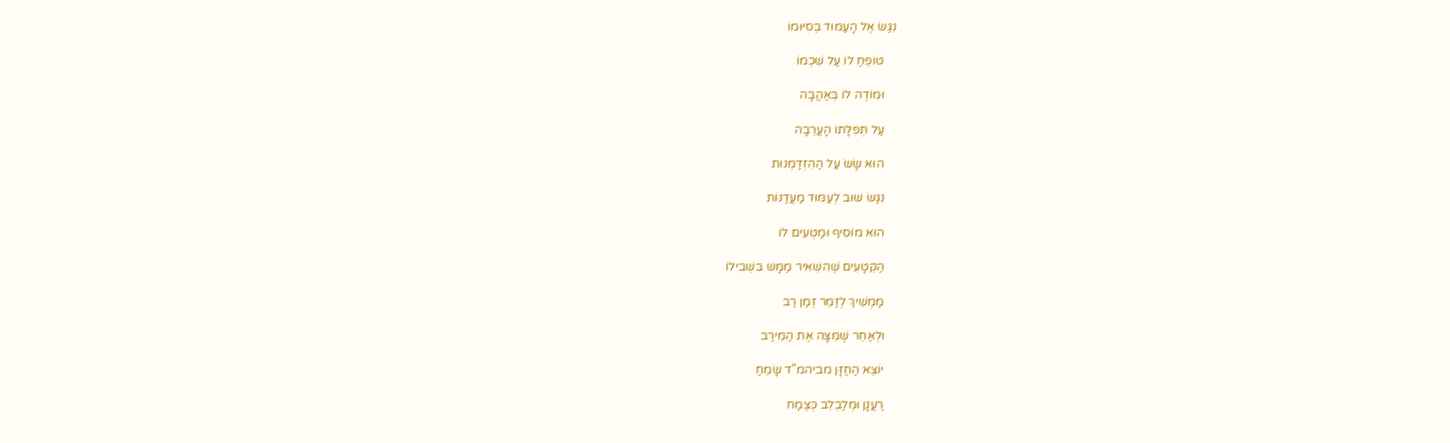נִגַּשׂ אֶל הָעַמּוּד בְּסִיּוּמוֹ

    טוֹפֵחַ לוֹ עַל שִׁכְמוֹ

    וּמוֹדֶה לוֹ בְּאַהֲבָה

    עַל תְּפִלָּתוֹ הָעֲרֵבָה

    הוּא שָׂשׂ עַל הַהִזְדַּמְּנוּת

    נִגַּשׂ שׁוּב לְעַמּוּד מַעֲדַנּוֹת

    הוּא מוֹסִיף וּמַטְעִים לוֹ

    הַקְּטָעִים שֶׁהִשְׁאִיר מַמָּשׁ בִּשְׁבִילוֹ

    מַמְשִׁיךְ לְזַמֵר זְמַן רַב

    וּלְאַחֵר שֶׁמִּצָּה אֶת הַמֵירַב

    יוֹצֵא הַחַזָּן מביהמ"ד שָׂמֵחַ

    רַעֲנָן וּמְלַבְלֵב כְּצֶמַח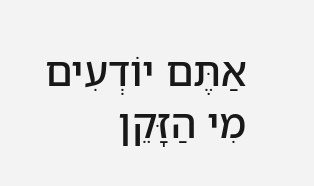אַתֶּם יוֹדְעִים מִי הַזָּקֵן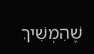שֶׁהִמְשִׁיךְ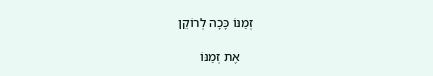זְמַנּוֹ כָּכָה לְרוֹקֵן

    אֶת זְמַנּוֹ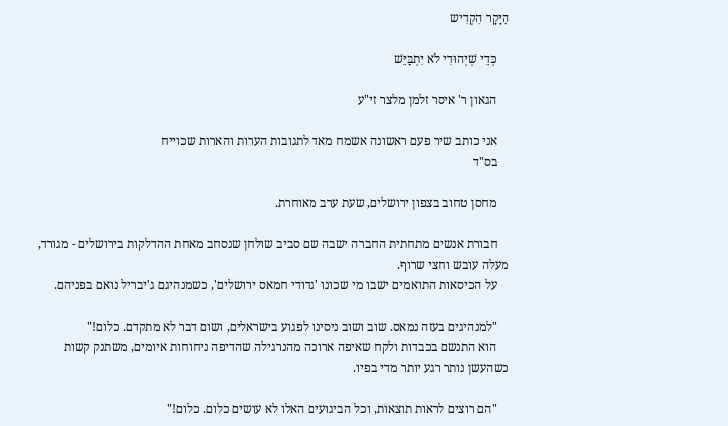הַיָּקָר הִקְדִיש

    כְּדֵי שְׁיְהוּדִי לֹא יִתְבַּיֵּשׁ

    הגאון ר' איסר זלמן מלצר זי"ע

    אני כותב שיר פעם ראשונה אשמח מאד לתגובות הערות והארות שכוייח
    בס"ד

    מחסן טחוב בצפון ירושלים, שעת ערב מאוחרת.

    חבורת אנשים מתחתית החברה ישבה שם סביב שולחן שנסחב מאחת ההדלקות בירושלים - מגורד, מעלה עובש וחצי שרוף.
    על הכיסאות התואמים ישבו מי שכונו 'גדודי חמאס ירושלים', כשמנהיגם ג'יבריל נואם בפניהם.

    "למנהיגים בעזה נמאס. שוב ושוב ניסינו לפגוע בישראלים, ושום דבר לא מתקדם. כלום!"
    הוא התנשם בכבדות ולקח שאיפה ארוכה מהנרגילה שהדיפה ניחוחות איומים, משתנק קשות כשהעשן נותר רגע יותר מדי בפיו.

    "הם רוצים לראות תוצאות, וכל הביגועים האלו לא עושים כלום. כלום!"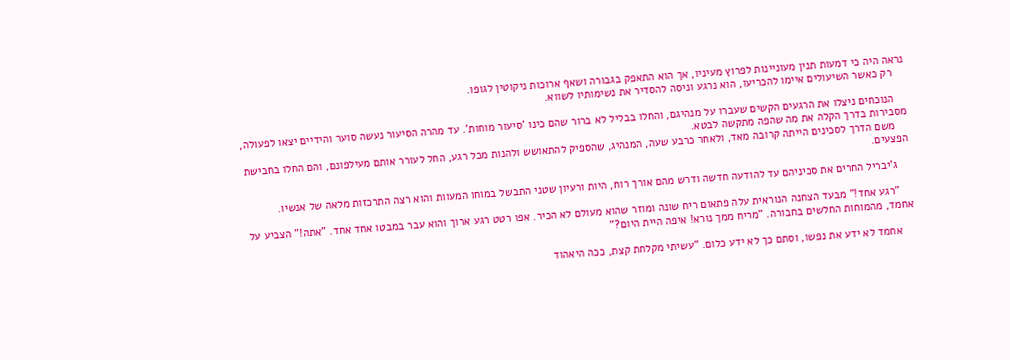נראה היה כי דמעות תנין מעוניינות לפרוץ מעיניו, אך הוא התאפק בגבורה ושאף ארוכות ניקוטין לגופו.
    רק כאשר השיעולים איימו להכריעו, הוא נרגע וניסה להסדיר את נשימותיו לשווא.

    הנוכחים ניצלו את הרגעים הקשים שעברו על מנהיגם, והחלו בבליל לא ברור שהם כינו 'סיעור מוחות'. עד מהרה הסיעור נעשה סוער והידיים יצאו לפעולה, מסבירות בדרך הקלה את מה שהפה מתקשה לבטא.
    משם הדרך לסכינים הייתה קרובה מאד, ולאחר כרבע שעה, המנהיג, שהספיק להתאושש ולהנות מכל רגע, החל לעורר אותם מעילפונם, והם החלו בחבישת הפצעים.

    ג'יבריל החרים את סכיניהם עד להודעה חדשה ודרש מהם אורך רוח, היות ורעיון שטני התבשל במוחו המעוות והוא רצה התרכזות מלאה של אנשיו.

    "רגע אחד!" מבעד הצחנה הנוראית עלה פתאום ריח שונה ומוזר שהוא מעולם לא הכיר. אפו רטט רגע ארוך והוא עבר במבטו אחד אחד. "אתה!" הצביע על אחמד, מהמוחות החלשים בחבורה. "מריח ממך נורא! איפה היית היום?"

    אחמד לא ידע את נפשו, וסתם כך לא ידע כלום. "עשיתי מקלחת קצת, ככה היאהוד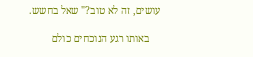עושים, זה לא טוב?" שאל בחשש.

    באותו רגע הנוכחים כולם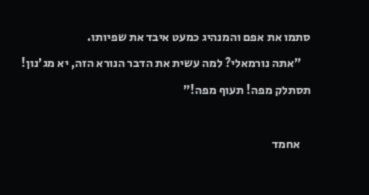סתמו את אפם והמנהיג כמעט איבד את שפיותו.
    "אתה נורמאלי? למה עשית את הדבר הנורא הזה, יא מג'נון! תסתלק מפה! תעוף מפה!"

    אחמד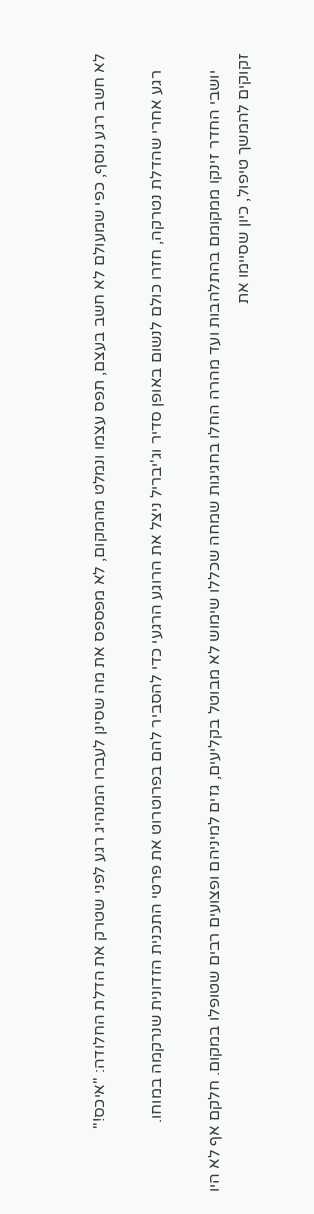לא חשב רגע נוסף, כפי שמעולם לא חשב בעצם, תפס עצמו ונמלט מהמקום, לא מפספס את מה שסינן לעברו המנהיג רגע לפני שטרק את הדלת החלודה: "איכס!"

    רגע אחרי שהדלת נטרקה, חזרו כולם לנשום באופן סדיר וג'יבריל ניצל את הרוגע הרגעי כדי להסביר להם בפרוטרוט את פרטי התכנית הזדונית שנרקמה במוחו.

    יושבי החדר זינקו ממקומם בהתלהבות ועד מהרה החלו בחגיגות שמחה שכללו שימוש לא מבוטל בקליעים, גזים למיניהם ופצועים רבים שטופלו במקום. חלקם אף לא היו זקוקים להמשך טיפול, כיון שסיימו את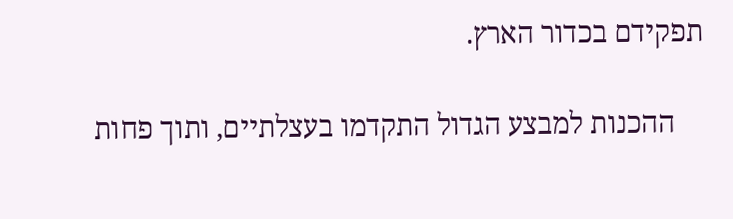תפקידם בכדור הארץ.

    ההכנות למבצע הגדול התקדמו בעצלתיים, ותוך פחות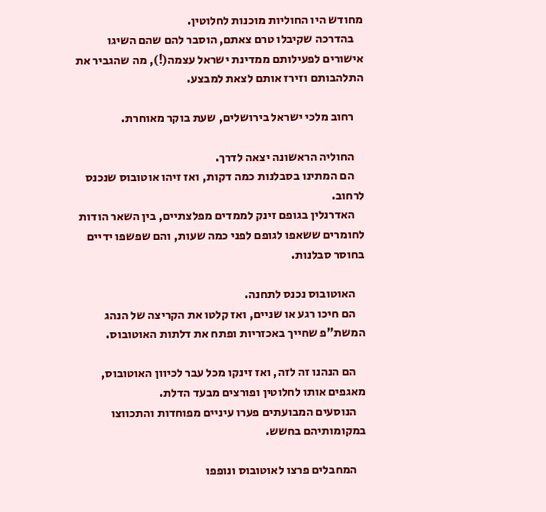מחודש היו החוליות מוכנות לחלוטין.
    בהדרכה שקיבלו טרם צאתם, הוסבר להם שהם השיגו אישורים לפעילותם ממדינת ישראל עצמה(!), מה שהגביר את התלהבותם וזירז אותם לצאת למבצע.

    רחוב מלכי ישראל בירושלים, שעת בוקר מאוחרת.

    החוליה הראשונה יצאה לדרך.
    הם המתינו בסבלנות כמה דקות, ואז זיהו אוטובוס שנכנס לרחוב.
    האדרנלין בגופם זינק לממדים מפלצתיים, בין השאר הודות לחומרים ששאפו לגופם לפני כמה שעות, והם שפשפו ידיים בחוסר סבלנות.

    האוטובוס נכנס לתחנה.
    הם חיכו רגע או שניים, ואז קלטו את הקריצה של הנהג המשת"פ שחייך באכזריות ופתח את דלתות האוטובוס.

    הם הנהנו זה לזה, ואז זינקו מכל עבר לכיוון האוטובוס, מאגפים אותו לחלוטין ופורצים מבעד הדלת.
    הנוסעים המבועתים פערו עיניים מפוחדות והתכווצו במקומותיהם בחשש.

    המחבלים פרצו לאוטובוס ונופפו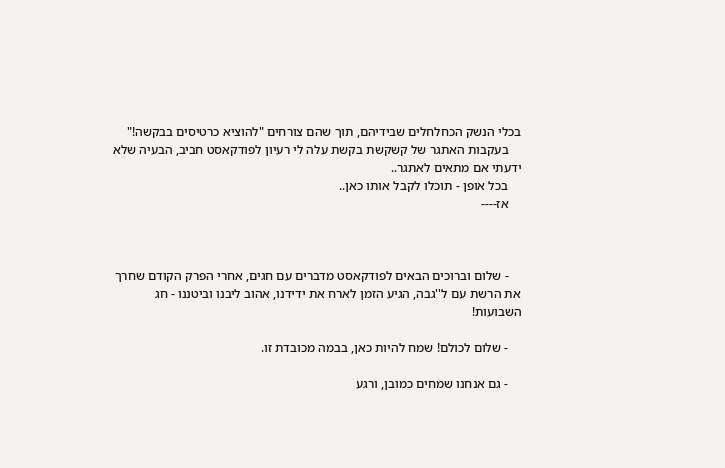בכלי הנשק הכחלחלים שבידיהם, תוך שהם צורחים "להוציא כרטיסים בבקשה!"
    בעקבות האתגר של קשקשת בקשת עלה לי רעיון לפודקאסט חביב, הבעיה שלא ידעתי אם מתאים לאתגר..
    בכל אופן - תוכלו לקבל אותו כאן..
    אז----



    - שלום וברוכים הבאים לפודקאסט מדברים עם חגים, אחרי הפרק הקודם שחרך את הרשת עם ל''גבה, הגיע הזמן לארח את ידידנו, אהוב ליבנו וביטננו - חג השבועות!

    - שלום לכולם! שמח להיות כאן, בבמה מכובדת זו.

    - גם אנחנו שמחים כמובן, ורגע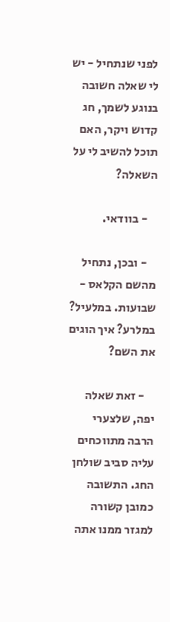לפני שנתחיל - יש לי שאלה חשובה בנוגע לשמך, חג קדוש ויקר, האם תוכל להשיב לי על השאלה?

    - בוודאי.

    - ובכן, נתחיל מהשם הקלאס - שבועות. במלעיל? במלרע? איך הוגים את השם?

    - זאת שאלה יפה, שלצערי הרבה מתווכחים עליה סביב שולחן החג. התשובה כמובן קשורה למגזר ממנו אתה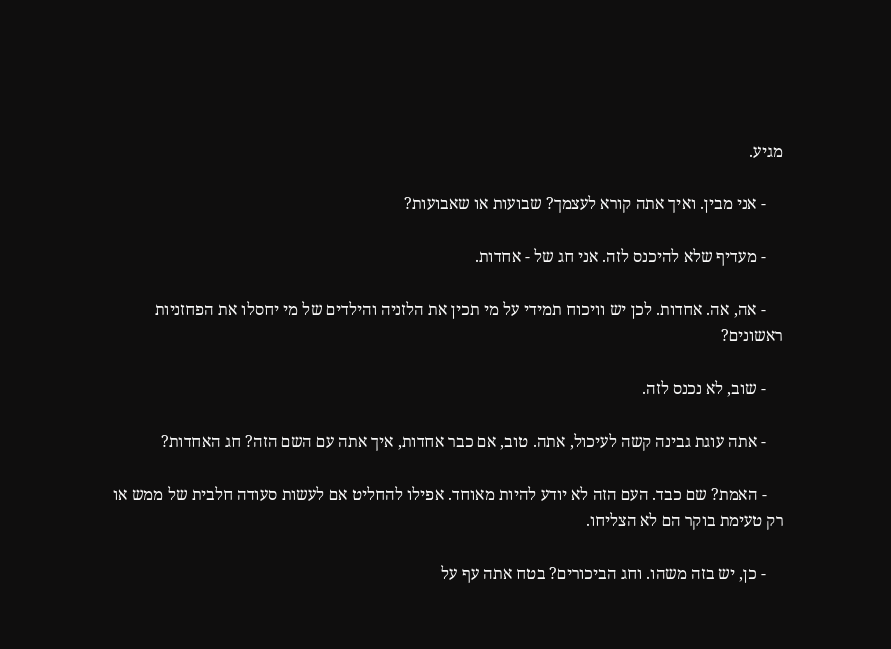מגיע.

    - אני מבין. ואיך אתה קורא לעצמך? שבועות או שאבועות?

    - מעדיף שלא להיכנס לזה. אני חג של - אחדות.

    - אה, אה. אחדות. לכן יש וויכוח תמידי על מי תכין את הלזניה והילדים של מי יחסלו את הפחזניות ראשונים?

    - שוב, לא נכנס לזה.

    - אתה עוגת גבינה קשה לעיכול, אתה. טוב, אם כבר אחדות, איך אתה עם השם הזה? חג האחדות?

    - האמת? שם כבד. העם הזה לא יודע להיות מאוחד. אפילו להחליט אם לעשות סעודה חלבית של ממש או רק טעימת בוקר הם לא הצליחו.

    - כן, יש בזה משהו. וחג הביכורים? בטח אתה עף על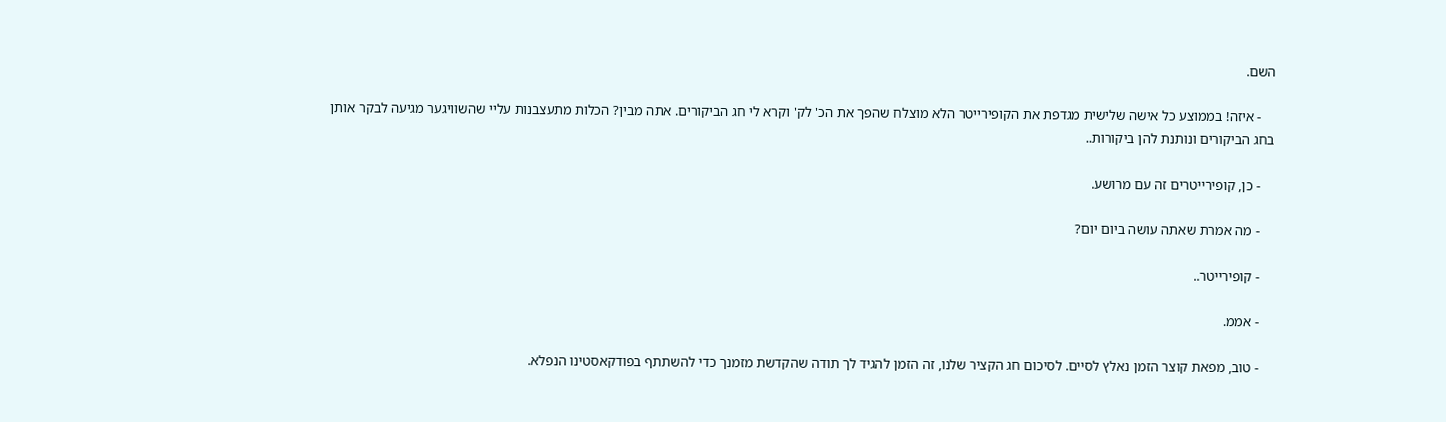השם.

    - איזה! בממוצע כל אישה שלישית מגדפת את הקופירייטר הלא מוצלח שהפך את הכ' לק' וקרא לי חג הביקורים. אתה מבין? הכלות מתעצבנות עליי שהשוויגער מגיעה לבקר אותן בחג הביקורים ונותנת להן ביקורות..

    - כן, קופירייטרים זה עם מרושע.

    - מה אמרת שאתה עושה ביום יום?

    - קופירייטר..

    - אממ.

    - טוב, מפאת קוצר הזמן נאלץ לסיים. לסיכום חג הקציר שלנו, זה הזמן להגיד לך תודה שהקדשת מזמנך כדי להשתתף בפודקאסטינו הנפלא.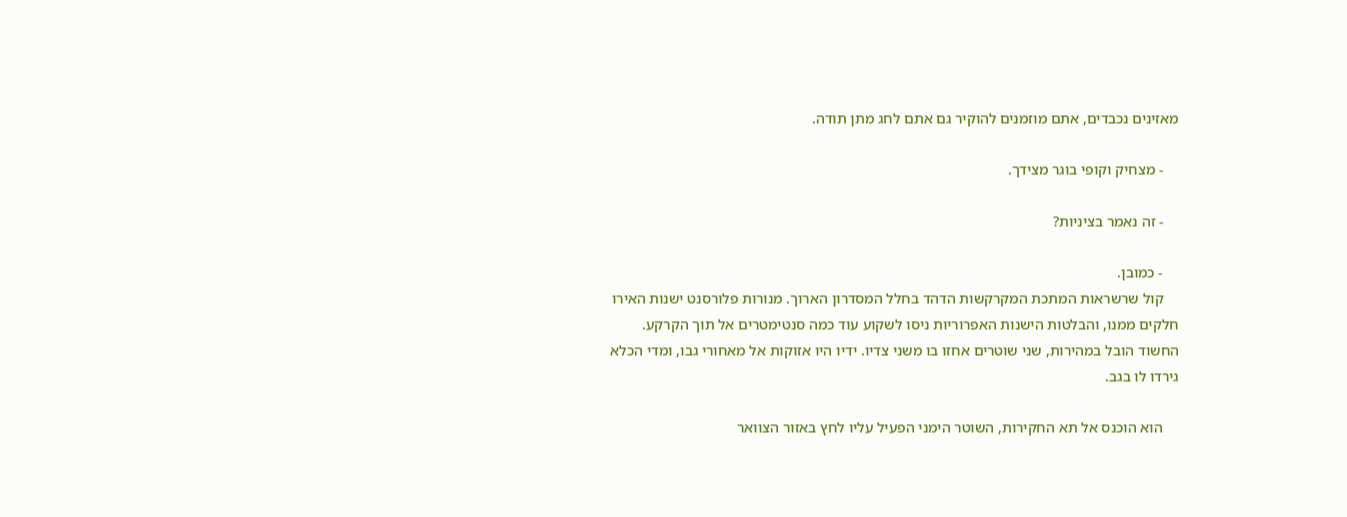מאזינים נכבדים, אתם מוזמנים להוקיר גם אתם לחג מתן תודה.

    - מצחיק וקופי בוגר מצידך.

    - זה נאמר בציניות?

    - כמובן.
    קול שרשראות המתכת המקרקשות הדהד בחלל המסדרון הארוך. מנורות פלורסנט ישנות האירו חלקים ממנו, והבלטות הישנות האפרוריות ניסו לשקוע עוד כמה סנטימטרים אל תוך הקרקע. החשוד הובל במהירות, שני שוטרים אחזו בו משני צדיו. ידיו היו אזוקות אל מאחורי גבו, ומדי הכלא גירדו לו בגב.

    הוא הוכנס אל תא החקירות, השוטר הימני הפעיל עליו לחץ באזור הצוואר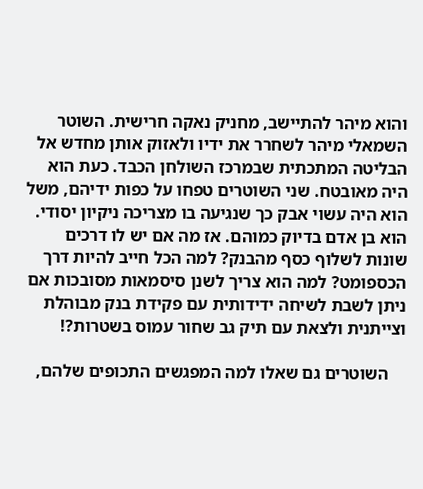והוא מיהר להתיישב, מחניק נאקה חרישית. השוטר השמאלי מיהר לשחרר את ידיו ולאזוק אותן מחדש אל הבליטה המתכתית שבמרכז השולחן הכבד. כעת הוא היה מאובטח. שני השוטרים טפחו על כפות ידיהם, משל הוא היה עשוי אבק כך שנגיעה בו מצריכה ניקיון יסודי. הוא בן אדם בדיוק כמוהם. אז מה אם יש לו דרכים שונות לשלוף כסף מהבנק? למה הכל חייב להיות דרך הכספומט? למה הוא צריך לשנן סיסמאות מסובכות אם ניתן לשבת לשיחה ידידותית עם פקידת בנק מבוהלת וצייתנית ולצאת עם תיק גב שחור עמוס בשטרות?!

    השוטרים גם שאלו למה המפגשים התכופים שלהם,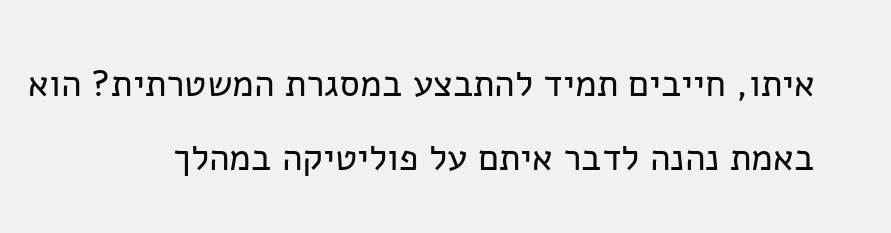איתו, חייבים תמיד להתבצע במסגרת המשטרתית? הוא באמת נהנה לדבר איתם על פוליטיקה במהלך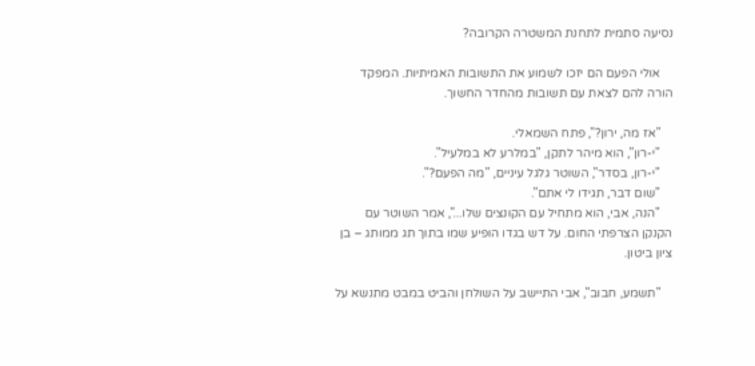נסיעה סתמית לתחנת המשטרה הקרובה?

    אולי הפעם הם יזכו לשמוע את התשובות האמיתיות. המפקד הורה להם לצאת עם תשובות מהחדר החשוך.

    "אז מה, ירון?", פתח השמאלי.
    "י-רון", הוא מיהר לתקן, "במלרע לא במלעיל".
    "י-רון, בסדר", השוטר גלגל עיניים, "מה הפעם?".
    "שום דבר, תגידו לי אתם".
    "הנה, אבי, הוא מתחיל עם הקונצים שלו...", אמר השוטר עם הקנקן הצרפתי החום. על דש בגדו הופיע שמו בתוך תג ממותג – בן ציון ביטון.

    "תשמע, חבוב", אבי התיישב על השולחן והביט במבט מתנשא על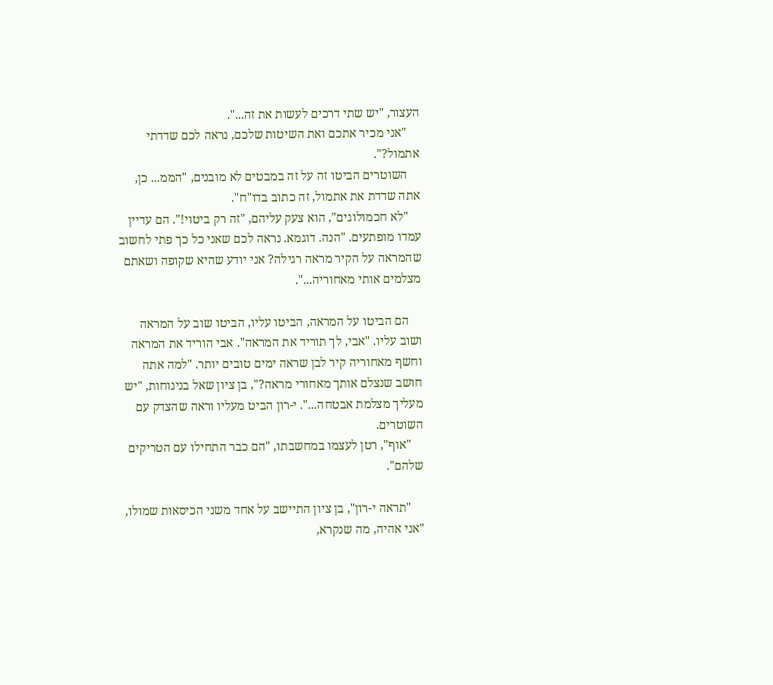העצור, "יש שתי דרכים לעשות את זה...".
    "אני מכיר אתכם ואת השיטות שלכם, נראה לכם שדדתי אתמול?".
    השוטרים הביטו זה על זה במבטים לא מובנים, "הממ... כן, אתה שדדת את אתמול, זה כתוב בדו"ח".
    "לא חכמולוגים", הוא צעק עליהם, "זה רק ביטוי!". הם עדיין עמדו מופתעים. "הנה. דוגמא. נראה לכם שאני כל כך פתי לחשוב שהמראה על הקיר מראה רגילה? אני יודע שהיא שקופה ושאתם מצלמים אותי מאחוריה...".

    הם הביטו על המראה, הביטו עליו, הביטו שוב על המראה ושוב עליו. "אבי, לך תוריד את המראה". אבי הוריד את המראה וחשף מאחוריה קיר לבן שראה ימים טובים יותר. "למה אתה חושב שנצלם אותך מאחורי מראה?", בן ציון שאל בנינוחות, "יש מעליך מצלמת אבטחה...". י-רון הביט מעליו וראה שהצדק עם השוטרים.
    "אוף", רטן לעצמו במחשבתו, "הם כבר התחילו עם הטריקים שלהם".

    "תראה י-רון", בן ציון התיישב על אחד משני הכיסאות שמולו, "אני אהיה, מה שנקרא,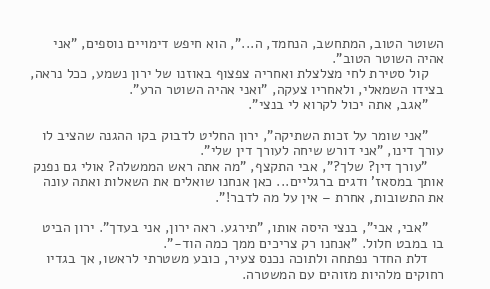השוטר הטוב, המתחשב, הנחמד, ה...", הוא חיפש דימויים נוספים, "אני אהיה השוטר הטוב".
    קול סטירת לחי מצלצלת ואחריה צפצוף באוזנו של ירון נשמע, ככל נראה, בצידו השמאלי, ולאחריו צעקה, "ואני אהיה השוטר הרע".
    "אגב, אתה יכול לקרוא לי בנצי".

    "אני שומר על זכות השתיקה", ירון החליט לדבוק בקו ההגנה שהציב לו עורך דינו, "אני דורש שיחה לעורך דין שלי".
    "עורך דין? שלך?", אבי התקצף, "מה אתה ראש הממשלה? אולי גם נפנק אותך במסאז' ודגים ברגליים... כאן אנחנו שואלים את השאלות ואתה עונה את התשובות, אחרת – אין על מה לדבר!".

    "אבי, אבי", בנצי היסה אותו, "תירגע. ראה ירון, אני בעדך". ירון הביט בו במבט חלול. "אנחנו רק צריכים ממך כמה הוד-".
    דלת החדר נפתחה ולתוכה נכנס צעיר, כובע משטרתי לראשו, אך בגדיו רחוקים מלהיות מזוהים עם המשטרה.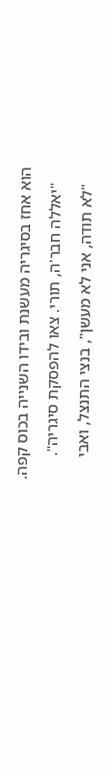הוא אחז בסיגריה מעשנת ובידו השנייה בכוס קפה.
    "יאללה חבר'ה, תורי. צאו להפסקת סיגריה".
    "לא תודה, אני לא מעשן", בנצי התנצל, ואבי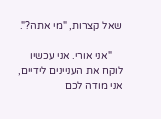שאל קצרות, "מי אתה?".

    "אני אורי. אני עכשיו לוקח את העניינים לידיים, אני מודה לכם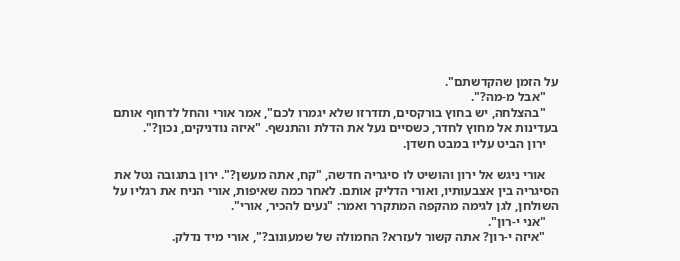על הזמן שהקדשתם".
    "אבל מ-מה?".
    "בהצלחה, יש בחוץ בורקסים, תזדרזו שלא יגמרו לכם", אמר אורי והחל לדחוף אותם בעדינות אל מחוץ לחדר, כשסיים נעל את הדלת והתנשף. "איזה נודניקים, נכון?".
    ירון הביט עליו במבט חשדן.

    אורי ניגש אל ירון והושיט לו סיגריה חדשה, "קח, אתה מעשן?". ירון בתגובה נטל את הסיגריה בין אצבעותיו, ואורי הדליק אותם. לאחר כמה שאיפות, אורי הניח את רגליו על השולחן, לגן לגימה מהקפה המתקרר ואמר: "נעים להכיר, אורי".
    "אני י-רון".
    "איזה י-רון? אתה קשור לעזרא? החמולה של שמעונוב?", אורי מיד נדלק.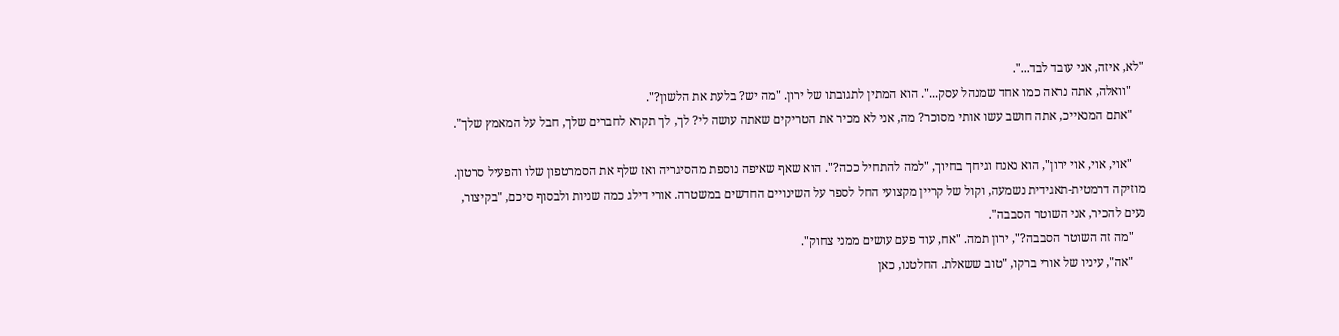"לא, איזה, אני עובד לבד...".
    "וואלה, אתה נראה כמו אחד שמנהל עסק...". הוא המתין לתגובתו של ירון. "מה יש? בלעת את הלשון?".
    "אתם המנאייכ, אתה חושב עשו אותי מסוכר? מה, אני לא מכיר את הטריקים שאתה עושה לי? לך, לך תקרא לחברים שלך, חבל על המאמץ שלך".

    "אוי, אוי, אוי ירון", הוא נאנח וגיחך בחיוך, "למה להתחיל ככה?". הוא שאף שאיפה נוספת מהסיגריה ואז שלף את הסמרטפון שלו והפעיל סרטון. מוזיקה דרמטית-תאגידית נשמעה, וקול של קריין מקצועי החל לספר על השינויים החדשים במשטרה. אורי דילג כמה שניות ולבסוף סיכם, "בקיצור, נעים להכיר, אני השוטר הסבבה".
    "מה זה השוטר הסבבה?", ירון תמה. "אח, עוד פעם עושים ממני צחוק".
    "אה", עיניו של אורי ברקו, "טוב ששאלת. החלטנו, כאן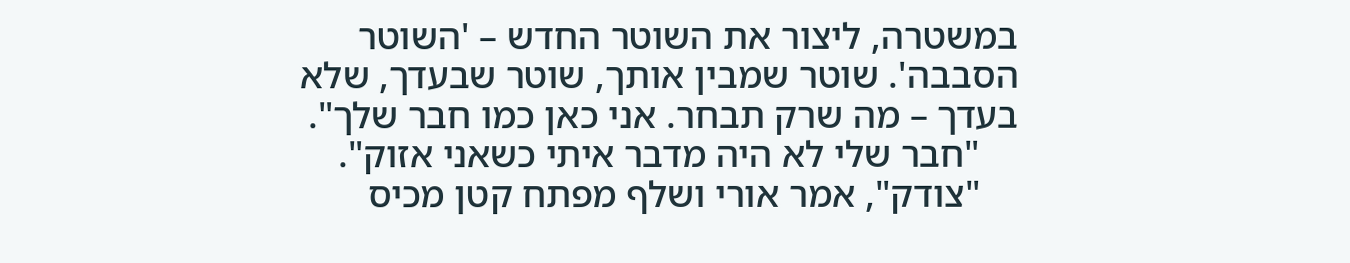במשטרה, ליצור את השוטר החדש – 'השוטר הסבבה'. שוטר שמבין אותך, שוטר שבעדך, שלא בעדך – מה שרק תבחר. אני כאן כמו חבר שלך".
    "חבר שלי לא היה מדבר איתי כשאני אזוק".
    "צודק", אמר אורי ושלף מפתח קטן מכיס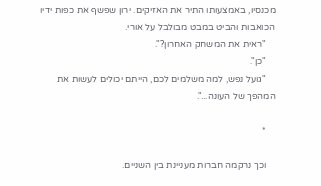מכנסיו, באמצעותו התיר את האזיקים. ירון שפשף את כפות ידיו הכואבות והביט במבט מבולבל על אורי.
    "ראית את המשחק האחרון?".
    "כן".
    "גועל נפש, למה משלמים לכם, הייתם יכולים לעשות את המהפך של העונה...".

    *

    וכך נרקמה חברות מעניינת בין השניים.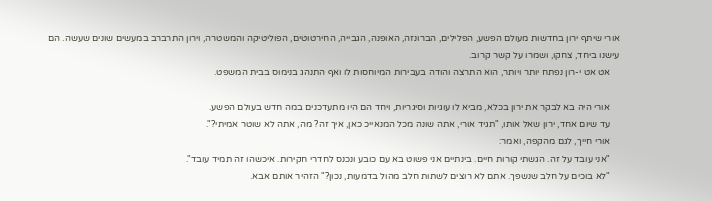אורי שיתף ירון בחדשות מעולם הפשע, הפלילים, הברונזה, האופנה, הגבייה, החירטוטים, הפוליטיקה והמשטרה, וירון התרברב במעשים שונים שעשה. הם עישנו ביחד, צחקו, ושמרו על קשר קרוב.
    אט אט י-רון נפתח יותר ויותר, הוא התרצה והודה בעבירות המיוחסות לו ואף התנהג בנימוס בבית המשפט.

    אורי היה בא לבקר את ירון בכלא, מביא לו עוגיות וסיגריות, ויחד הם היו מתעדכנים במה חדש בעולם הפשע.
    עד שיום אחד, ירון שאל אותו, "תגיד אורי, אתה שונה מכל המנאייכ כאן, איך זה? מה, אתה לא שוטר אמיתי?".
    אורי חייך, לגם מהקפה, ואמר:
    "אני עובד על זה. הגשתי קורות חיים. בינתיים אני פשוט בא עם כובע ונכנס לחדרי חקירות. איכשהו זה תמיד עובד".
    "לא בוכים על חלב שנשפך. אתם לא רוצים לשתות חלב מהול בדמעות, נכון?" הזהיר אותם אבא.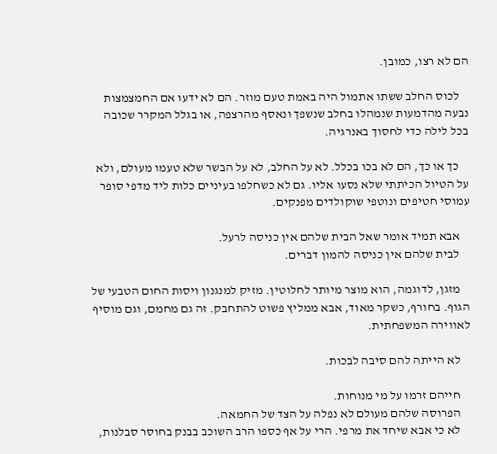הם לא רצו, כמובן.

    לכוס החלב ששתו אתמול היה באמת טעם מוזר. הם לא ידעו אם החמצמצות נבעה מהדמעות שנמהלו בחלב שנשפך ונאסף מהרצפה, או בגלל המקרר שכובה בכל לילה כדי לחסוך באנרגיה.

    כך או כך, הם לא בכו בכלל. לא על החלב, לא על הבשר שלא טעמו מעולם, ולא על הטיול הכיתתי שלא נסעו אליו. גם לא כשחלפו בעיניים כלות ליד מדפי סופר עמוסי חטיפים ונוטפי שוקולדים מפנקים.

    אבא תמיד אומר שאל הבית שלהם אין כניסה לרעל.
    לבית שלהם אין כניסה להמון דברים.

    מזגן, לדוגמה, הוא מוצר מיותר לחלוטין. מזיק למנגנון ויסות החום הטבעי של הגוף. בחורף, כשקר מאוד, אבא ממליץ פשוט להתחבק. זה גם מחמם, וגם מוסיף לאווירה המשפחתית.

    לא הייתה להם סיבה לבכות.

    חייהם זרמו על מי מנוחות.
    הפרוסה שלהם מעולם לא נפלה על הצד של החמאה.
    לא כי אבא שיחד את מרפי. הרי על אף כספו הרב השוכב בבנק בחוסר סבלנות,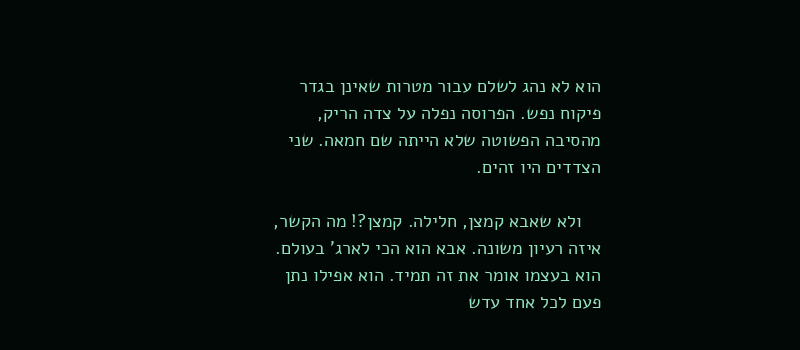הוא לא נהג לשלם עבור מטרות שאינן בגדר פיקוח נפש. הפרוסה נפלה על צדה הריק, מהסיבה הפשוטה שלא הייתה שם חמאה. שני הצדדים היו זהים.

    ולא שאבא קמצן, חלילה. קמצן?! מה הקשר, איזה רעיון משונה. אבא הוא הכי לארג' בעולם. הוא בעצמו אומר את זה תמיד. הוא אפילו נתן פעם לכל אחד עדש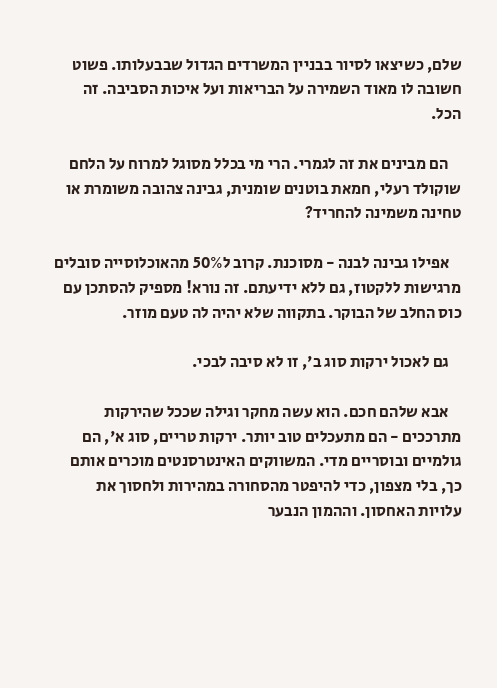שלם, כשיצאו לסיור בבניין המשרדים הגדול שבבעלותו. פשוט חשובה לו מאוד השמירה על הבריאות ועל איכות הסביבה. זה הכל.

    הם מבינים את זה לגמרי. הרי מי בכלל מסוגל למרוח על הלחם שוקולד רעלי, חמאת בוטנים שומנית, גבינה צהובה משומרת או טחינה משמינה להחריד?

    אפילו גבינה לבנה - מסוכנת. קרוב ל50% מהאוכלוסייה סובלים מרגישות ללקטוז, גם ללא ידיעתם. זה נורא! מספיק להסתכן עם כוס החלב של הבוקר. בתקווה שלא יהיה לה טעם מוזר.

    גם לאכול ירקות סוג ב', זו לא סיבה לבכי.

    אבא שלהם חכם. הוא עשה מחקר וגילה שככל שהירקות מתרככים - הם מתעכלים טוב יותר. ירקות טריים, סוג א', הם גולמיים ובוסריים מדי. המשווקים האינטרסנטים מוכרים אותם כך, בלי מצפון, כדי להיפטר מהסחורה במהירות ולחסוך את עלויות האחסון. וההמון הנבער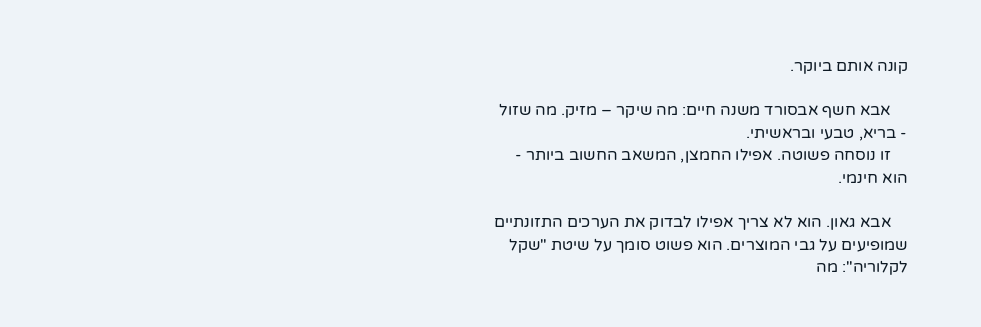קונה אותם ביוקר.

    אבא חשף אבסורד משנה חיים: מה שיקר – מזיק. מה שזול - בריא, טבעי ובראשיתי.
    זו נוסחה פשוטה. אפילו החמצן, המשאב החשוב ביותר - הוא חינמי.

    אבא גאון. הוא לא צריך אפילו לבדוק את הערכים התזונתיים שמופיעים על גבי המוצרים. הוא פשוט סומך על שיטת "שקל לקלוריה": מה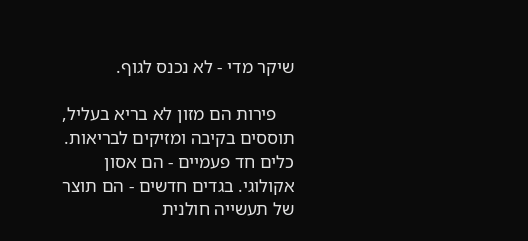שיקר מדי - לא נכנס לגוף.

    פירות הם מזון לא בריא בעליל, תוססים בקיבה ומזיקים לבריאות. כלים חד פעמיים - הם אסון אקולוגי. בגדים חדשים - הם תוצר של תעשייה חולנית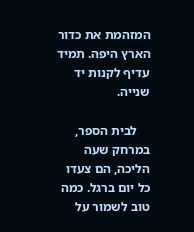המזהמת את כדור הארץ היפה. תמיד עדיף לקנות יד שנייה.

    לבית הספר, במרחק שעה הליכה, הם צעדו כל יום ברגל. כמה טוב לשמור על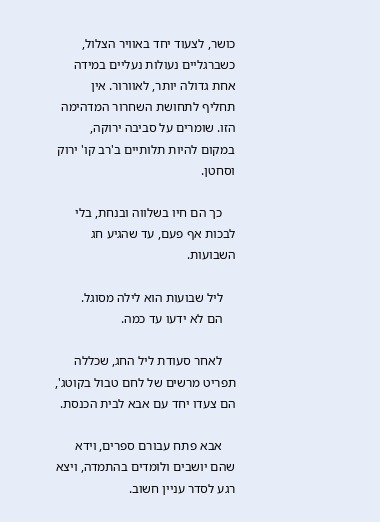כושר, לצעוד יחד באוויר הצלול, כשברגליים נעולות נעליים במידה אחת גדולה יותר, לאוורור. אין תחליף לתחושת השחרור המדהימה הזו. שומרים על סביבה ירוקה, במקום להיות תלותיים ב'רב קו' ירוק וסחטן.

    כך הם חיו בשלווה ובנחת, בלי לבכות אף פעם, עד שהגיע חג השבועות.

    ליל שבועות הוא לילה מסוגל.
    הם לא ידעו עד כמה.

    לאחר סעודת ליל החג, שכללה תפריט מרשים של לחם טבול בקוטג', הם צעדו יחד עם אבא לבית הכנסת.

    אבא פתח עבורם ספרים, וידא שהם יושבים ולומדים בהתמדה, ויצא רגע לסדר עניין חשוב.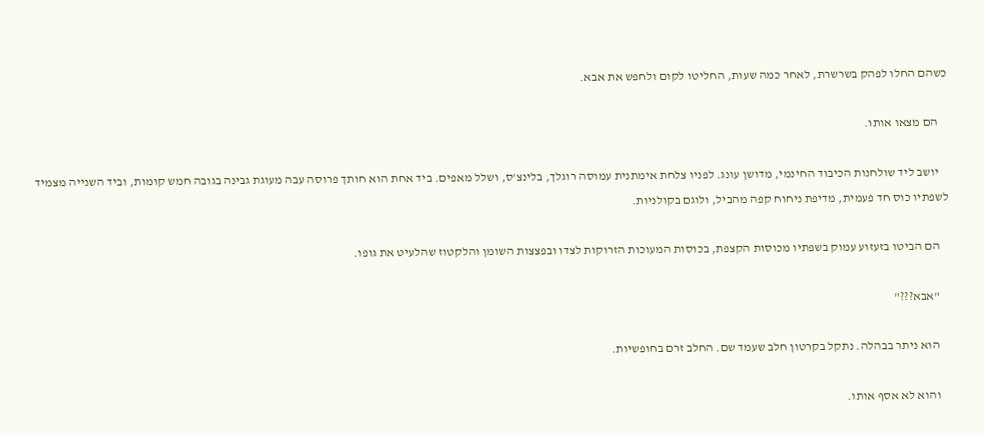כשהם החלו לפהק בשרשרת, לאחר כמה שעות, החליטו לקום ולחפש את אבא.

    הם מצאו אותו.

    יושב ליד שולחנות הכיבוד החינמי, מדושן עונג. לפניו צלחת אימתנית עמוסה רוגלך, בלינצ'ס, ושלל מאפים. ביד אחת הוא חותך פרוסה עבה מעוגת גבינה בגובה חמש קומות, וביד השנייה מצמיד לשפתיו כוס חד פעמית, מדיפת ניחוח קפה מהביל, ולוגם בקולניות.

    הם הביטו בזעזוע עמוק בשפתיו מכוסות הקצפת, בכוסות המעוכות הזרוקות לצדו ובפצצות השומן והלקטוז שהלעיט את גופו.

    "אבא???"

    הוא ניתר בבהלה. נתקל בקרטון חלב שעמד שם. החלב זרם בחופשיות.

    והוא לא אסף אותו.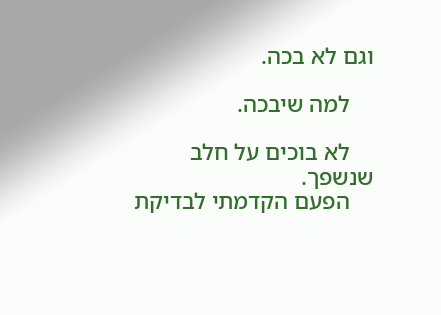וגם לא בכה.

    למה שיבכה.

    לא בוכים על חלב שנשפך.
    הפעם הקדמתי לבדיקת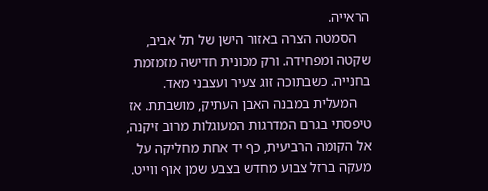הראייה.
    הסמטה הצרה באזור הישן של תל אביב, שקטה ומפחידה. ורק מכונית חדישה מזמזמת בחנייה. כשבתוכה זוג צעיר ועצבני מאד.
    המעלית במבנה האבן העתיק, מושבתת. אז טיפסתי בגרם המדרגות המעוגלות מרוב זיקנה, אל הקומה הרביעית, כף יד אחת מחליקה על מעקה ברזל צבוע מחדש בצבע שמן אוף ווייט.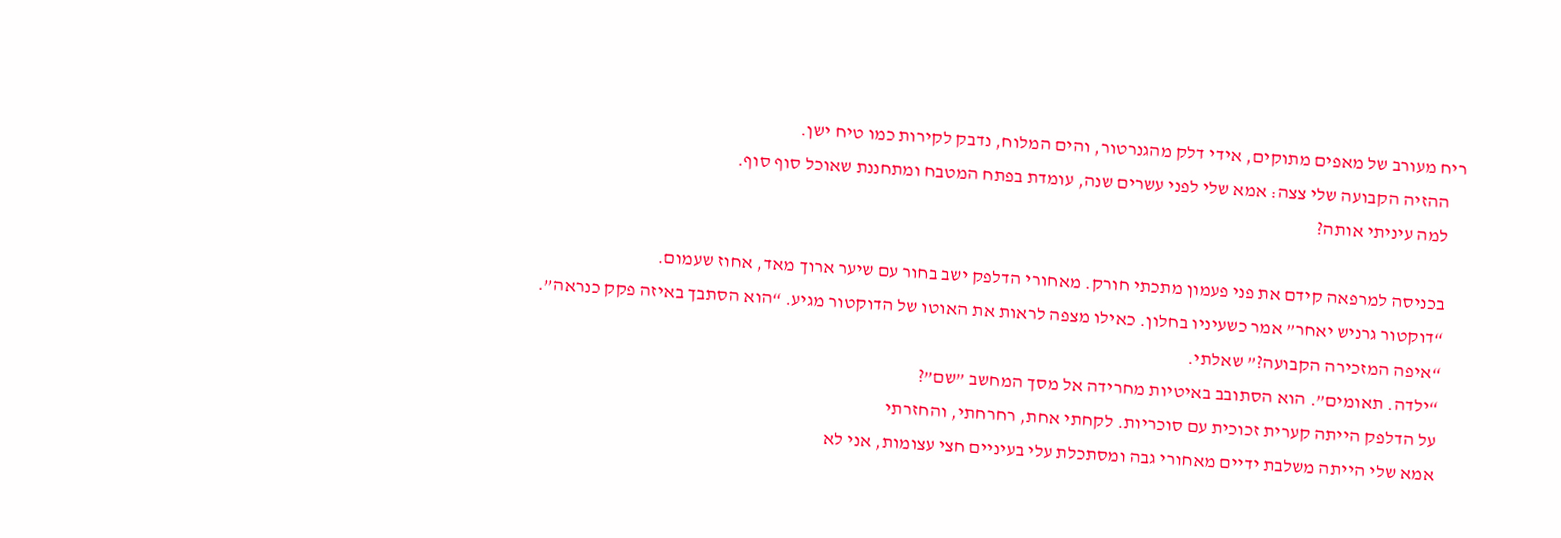ריח מעורב של מאפים מתוקים, אידי דלק מהגנרטור, והים המלוח, נדבק לקירות כמו טיח ישן.
    ההזיה הקבועה שלי צצה: אמא שלי לפני עשרים שנה, עומדת בפתח המטבח ומתחננת שאוכל סוף סוף.
    למה עיניתי אותה?

    בכניסה למרפאה קידם את פני פעמון מתכתי חורק. מאחורי הדלפק ישב בחור עם שיער ארוך מאד, אחוז שעמום.
    “דוקטור גרניש יאחר” אמר כשעיניו בחלון. כאילו מצפה לראות את האוטו של הדוקטור מגיע. “הוא הסתבך באיזה פקק כנראה”.
    “איפה המזכירה הקבועה?” שאלתי.
    “ילדה. תאומים”. הוא הסתובב באיטיות מחרידה אל מסך המחשב ”שם”?
    על הדלפק הייתה קערית זכוכית עם סוכריות. לקחתי אחת, רחרחתי, והחזרתי
    אמא שלי הייתה משלבת ידיים מאחורי גבה ומסתכלת עלי בעיניים חצי עצומות, אני לא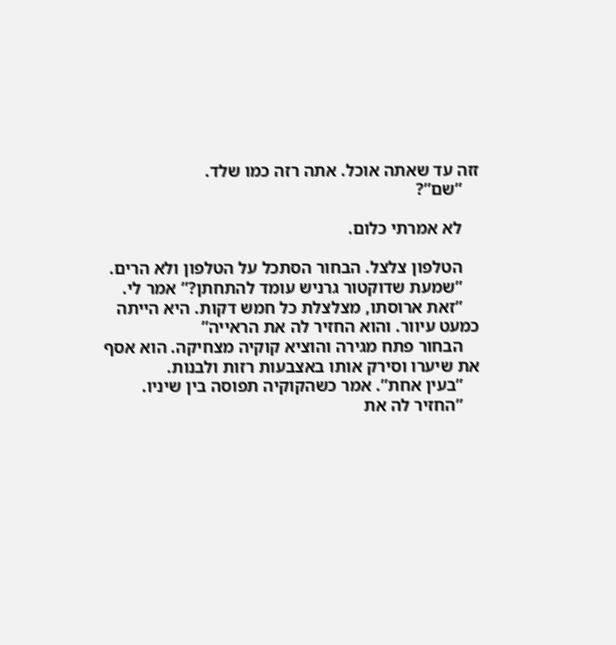זזה עד שאתה אוכל. אתה רזה כמו שלד.
    ”שם”?

    לא אמרתי כלום.

    הטלפון צלצל. הבחור הסתכל על הטלפון ולא הרים.
    ”שמעת שדוקטור גרניש עומד להתחתן?” אמר לי.
    ”זאת ארוסתו, מצלצלת כל חמש דקות. היא הייתה כמעט עיוור. והוא החזיר לה את הראייה”
    הבחור פתח מגירה והוציא קוקיה מצחיקה. הוא אסף את שיערו וסירק אותו באצבעות רזות ולבנות.
    ”בעין אחת”. אמר כשהקוקיה תפוסה בין שיניו.
    ”החזיר לה את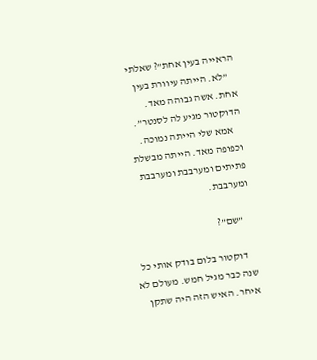הראייה בעין אחת”? שאלתי
    ”לא. הייתה עיוורת בעין אחת. אשה גבוהה מאד. הדוקטור מגיע לה לסנטר”.
    אמא שלי הייתה נמוכה. וכפופה מאד. הייתה מבשלת פתיתים ומערבבת ומערבבת ומערבבת.

    ”שם”?

    דוקטור בלום בודק אותי כל שנה כבר מגיל חמש. מעולם לא איחר. האיש הזה היה שתקן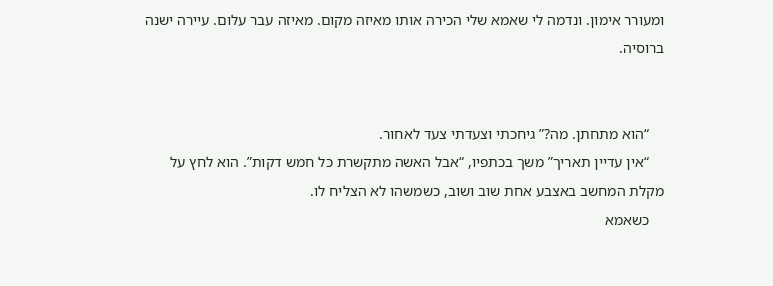ומעורר אימון. ונדמה לי שאמא שלי הכירה אותו מאיזה מקום. מאיזה עבר עלום. עיירה ישנה ברוסיה.


    “הוא מתחתן. מה?” גיחכתי וצעדתי צעד לאחור.
    “אין עדיין תאריך” משך בכתפיו, “אבל האשה מתקשרת כל חמש דקות”. הוא לחץ על מקלת המחשב באצבע אחת שוב ושוב, כשמשהו לא הצליח לו.
    כשאמא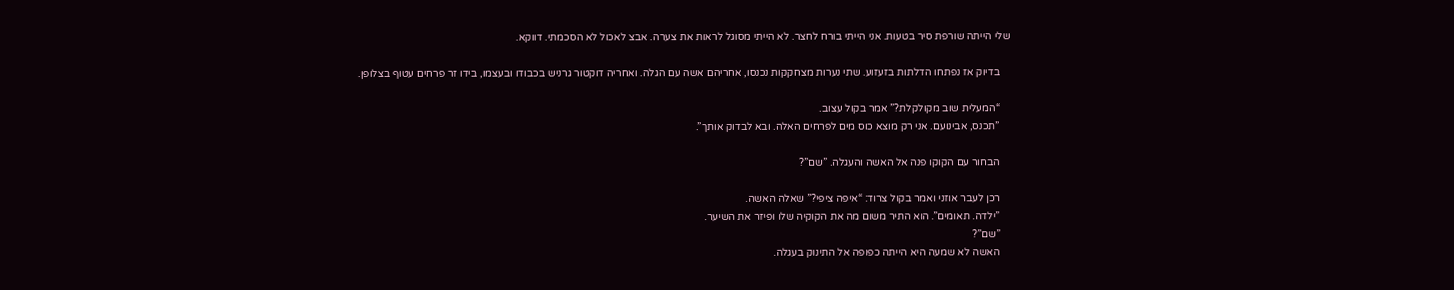שלי הייתה שורפת סיר בטעות. אני הייתי בורח לחצר. לא הייתי מסוגל לראות את צערה. אבצ לאכול לא הסכמתי. דווקא.

    בדיוק אז נפתחו הדלתות בזעזוע. שתי נערות מצחקקות נכנסו, אחריהם אשה עם הגלה. ואחריה דוקטור גרניש בכבודו ובעצמו, בידו זר פרחים עטוף בצלופן.

    “המעלית שוב מקולקלת?” אמר בקול עצוב.
    ”תכנס, אבינועם. אני רק מוצא כוס מים לפרחים האלה. ובא לבדוק אותך”.

    הבחור עם הקוקו פנה אל האשה והעגלה. ”שם”?

    רכן לעבר אוזני ואמר בקול צרוד: “איפה ציפי?” שאלה האשה.
    ”ילדה. תאומים”. הוא התיר משום מה את הקוקיה שלו ופיזר את השיער.
    ”שם”?
    האשה לא שמעה היא הייתה כפופה אל התינוק בעגלה.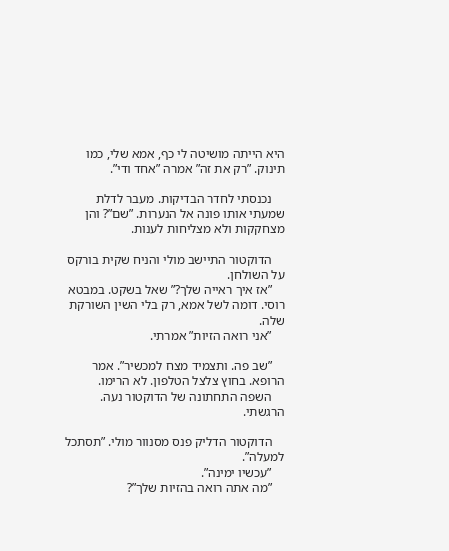היא הייתה מושיטה לי כף, אמא שלי, כמו תינוק. ”רק את זה” אמרה ”אחד ודי”.

    נכנסתי לחדר הבדיקות. מעבר לדלת שמעתי אותו פונה אל הנערות. ”שם”? והן מצחקקות ולא מצליחות לענות.

    הדוקטור התיישב מולי והניח שקית בורקס על השולחן.
    ”אז איך ראייה שלך?” שאל בשקט. במבטא רוסי. דומה לשל אמא, רק בלי השין השורקת שלה.
    ”אני רואה הזיות” אמרתי.

    ”שב פה. ותצמיד מצח למכשיר”. אמר הרופא. בחוץ צלצל הטלפון. לא הרימו.
    השפה התחתונה של הדוקטור נעה. הרגשתי.

    הדוקטור הדליק פנס מסנוור מולי. ”תסתכל למעלה”.
    ”עכשיו ימינה”.
    ”מה אתה רואה בהזיות שלך”?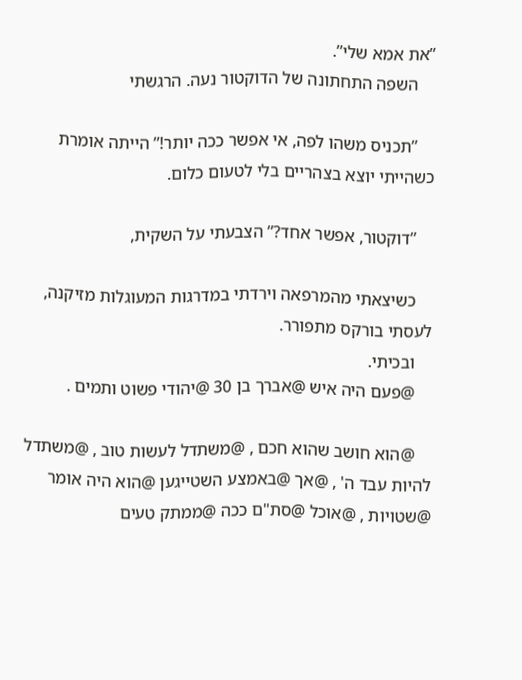”את אמא שלי”.
    השפה התחתונה של הדוקטור נעה. הרגשתי

    ”תכניס משהו לפה, אי אפשר ככה יותר!” הייתה אומרת כשהייתי יוצא בצהריים בלי לטעום כלום.

    ”דוקטור, אפשר אחד?” הצבעתי על השקית,

    כשיצאתי מהמרפאה וירדתי במדרגות המעוגלות מזיקנה, לעסתי בורקס מתפורר.
    ובכיתי.
    @פעם היה איש @אברך בן 30 @יהודי פשוט ותמים .

    @הוא חושב שהוא חכם , @משתדל לעשות טוב , @משתדל להיות עבד ה' , @אך @באמצע השטייגען @הוא היה אומר @שטויות , @אוכל @סת"ם ככה @ממתק טעים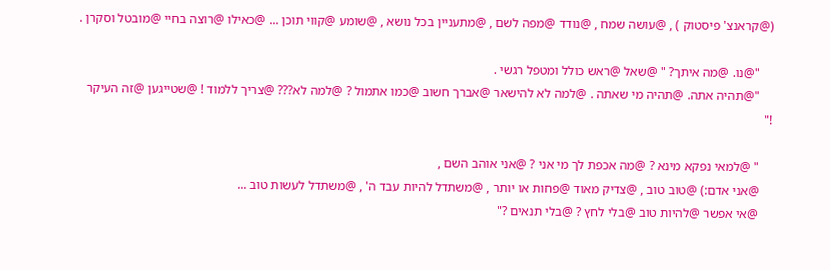(@קראנצ' פיסטוק ) , @עושה שמח , @נודד @מפה לשם , @מתעניין בכל נושא , @שומע @קווי תוכן ... @כאילו @רוצה בחיי @מובטל וסקרן .

    "@נו. @מה איתך? " @שאל @ראש כולל ומטפל רגשי .
    "@תהיה אתה. @תהיה מי שאתה . @למה לא להישאר @אברך חשוב @כמו אתמול ? @למה לא??? @צריך ללמוד ! @שטייגען @זה העיקר !"

    " @למאי נפקא מינא ? @מה אכפת לך מי אני ? @אני אוהב השם ,
    @אני אדם:) @טוב טוב , @צדיק מאוד @פחות או יותר , @משתדל להיות עבד ה' , @משתדל לעשות טוב ...
    @אי אפשר @להיות טוב @בלי לחץ ? @בלי תנאים ?"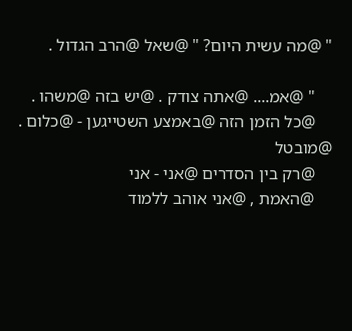" @מה עשית היום? " @שאל @הרב הגדול .

    " @אמ.... @אתה צודק . @יש בזה @משהו .
    @כל הזמן הזה @באמצע השטייגען - @כלום . @מובטל
    @רק בין הסדרים @אני - אני
    @האמת , @אני אוהב ללמוד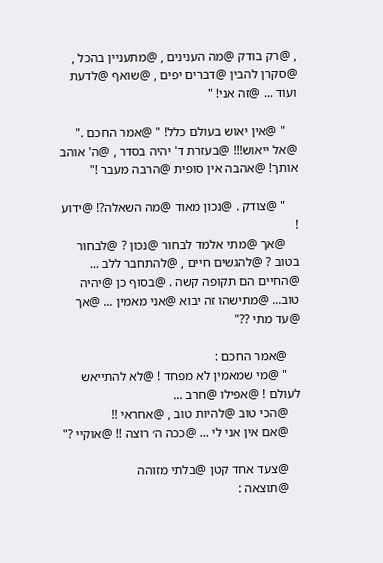, @רק בודק @מה הענינים , @מתעניין בהכל , @סקרן להבין @דברים יפים , @שואף @לדעת ועוד ... @זה אני! "

    " @אין יאוש בעולם כלל! " @אמר החכם ." @אל ייאוש!!! @בעזרת ד' יהיה בסדר , @ה' אוהב אותך! @אהבה אין סופית @הרבה מעבר !"

    " @צודק . @נכון מאוד @מה השאלה?! @ידוע !
    @אך @מתי אלמד לבחור @נכון ? @לבחור בטוב ? @להגשים חיים , @להתחבר ללב ... @החיים הם תקופה קשה . @בסוף כן @יהיה טוב... @מתישהו זה יבוא @אני מאמין ... @אך @עד מתי ??"

    @אמר החכם :
    " @מי שמאמין לא מפחד ! @לא להתייאש לעולם ! @אפילו @חרב ...
    @הכי טוב @להיות טוב , @אחראי !!
    @אם אין אני לי ... @ככה ה׳ רוצה !! @אוקיי ?"

    @צעד אחד קטן @בלתי מזוהה
    @תוצאה :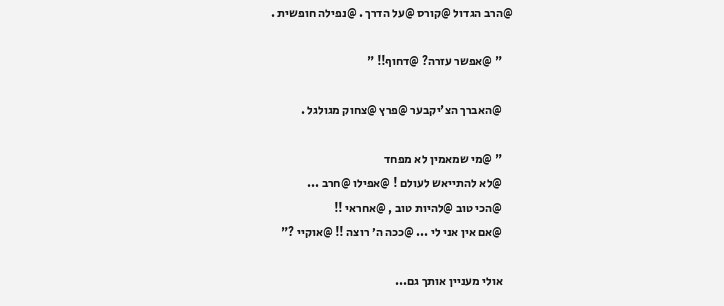@הרב הגדול @קורס @על הדרך . @נפילה חופשית .

    " @אפשר עזרה? @דחוף!! "

    @האברך הצ'יקבער @פרץ @צחוק מגולגל .

    " @מי שמאמין לא מפחד
    @לא להתייאש לעולם ! @אפילו @חרב ...
    @הכי טוב @להיות טוב , @אחראי !!
    @אם אין אני לי ... @ככה ה׳ רוצה !! @אוקיי ?"

    אולי מעניין אותך גם...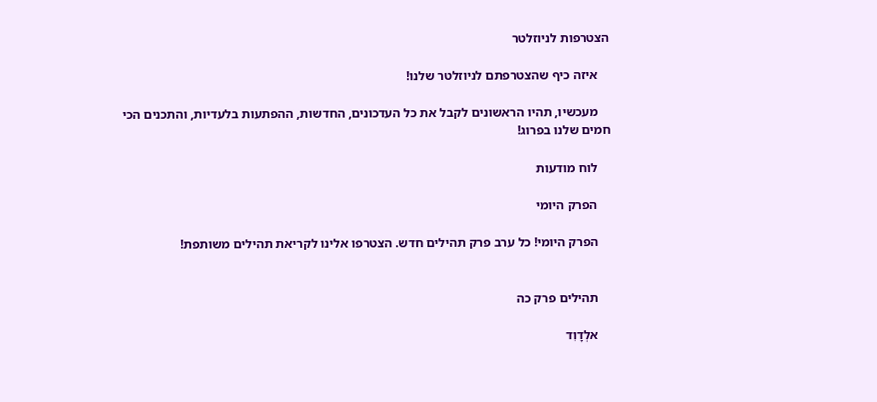הצטרפות לניוזלטר

    איזה כיף שהצטרפתם לניוזלטר שלנו!

    מעכשיו, תהיו הראשונים לקבל את כל העדכונים, החדשות, ההפתעות בלעדיות, והתכנים הכי חמים שלנו בפרוג!

    לוח מודעות

    הפרק היומי

    הפרק היומי! כל ערב פרק תהילים חדש. הצטרפו אלינו לקריאת תהילים משותפת!


    תהילים פרק כה

    אלְדָוִד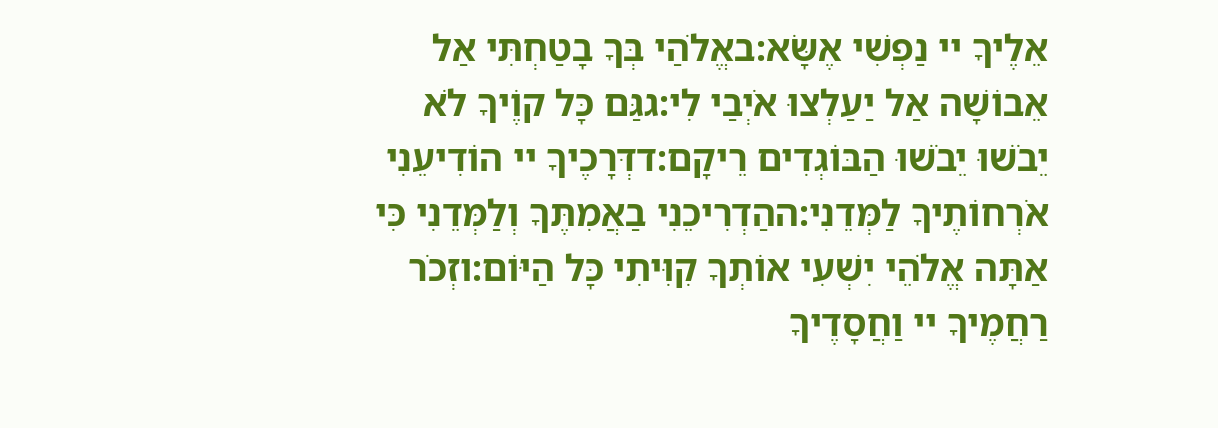אֵלֶיךָ יי נַפְשִׁי אֶשָּׂא:באֱלֹהַי בְּךָ בָטַחְתִּי אַל אֵבוֹשָׁה אַל יַעַלְצוּ אֹיְבַי לִי:גגַּם כָּל קוֶֹיךָ לֹא יֵבֹשׁוּ יֵבֹשׁוּ הַבּוֹגְדִים רֵיקָם:דדְּרָכֶיךָ יי הוֹדִיעֵנִי אֹרְחוֹתֶיךָ לַמְּדֵנִי:ההַדְרִיכֵנִי בַאֲמִתֶּךָ וְלַמְּדֵנִי כִּי אַתָּה אֱלֹהֵי יִשְׁעִי אוֹתְךָ קִוִּיתִי כָּל הַיּוֹם:וזְכֹר רַחֲמֶיךָ יי וַחֲסָדֶיךָ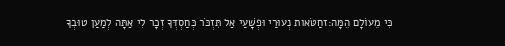כִּי מֵעוֹלָם הֵמָּה:זחַטֹּאות נְעוּרַי וּפְשָׁעַי אַל תִּזְכֹּר כְּחַסְדְּךָ זְכָר לִי אַתָּה לְמַעַן טוּבְךָ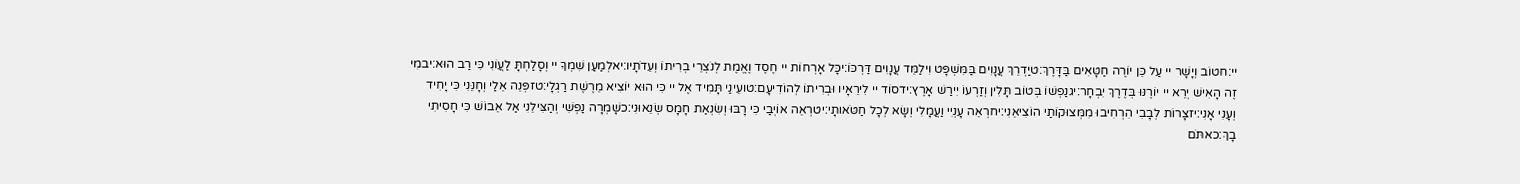יי:חטוֹב וְיָשָׁר יי עַל כֵּן יוֹרֶה חַטָּאִים בַּדָּרֶךְ:טיַדְרֵךְ עֲנָוִים בַּמִּשְׁפָּט וִילַמֵּד עֲנָוִים דַּרְכּוֹ:יכָּל אָרְחוֹת יי חֶסֶד וֶאֱמֶת לְנֹצְרֵי בְרִיתוֹ וְעֵדֹתָיו:יאלְמַעַן שִׁמְךָ יי וְסָלַחְתָּ לַעֲוֹנִי כִּי רַב הוּא:יבמִי זֶה הָאִישׁ יְרֵא יי יוֹרֶנּוּ בְּדֶרֶךְ יִבְחָר:יגנַפְשׁוֹ בְּטוֹב תָּלִין וְזַרְעוֹ יִירַשׁ אָרֶץ:ידסוֹד יי לִירֵאָיו וּבְרִיתוֹ לְהוֹדִיעָם:טועֵינַי תָּמִיד אֶל יי כִּי הוּא יוֹצִיא מֵרֶשֶׁת רַגְלָי:טזפְּנֵה אֵלַי וְחָנֵּנִי כִּי יָחִיד וְעָנִי אָנִי:יזצָרוֹת לְבָבִי הִרְחִיבוּ מִמְּצוּקוֹתַי הוֹצִיאֵנִי:יחרְאֵה עָנְיִי וַעֲמָלִי וְשָׂא לְכָל חַטֹּאותָי:יטרְאֵה אוֹיְבַי כִּי רָבּוּ וְשִׂנְאַת חָמָס שְׂנֵאוּנִי:כשָׁמְרָה נַפְשִׁי וְהַצִּילֵנִי אַל אֵבוֹשׁ כִּי חָסִיתִי בָךְ:כאתֹּם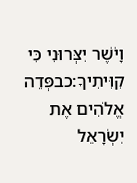וָיֹשֶׁר יִצְּרוּנִי כִּי קִוִּיתִיךָ:כבפְּדֵה אֱלֹהִים אֶת יִשְׂרָאֵל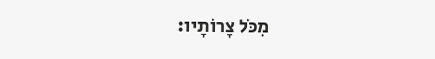מִכֹּל צָרוֹתָיו: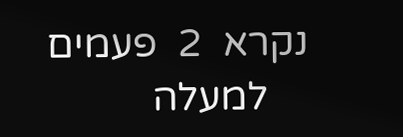נקרא  2  פעמים
    למעלה